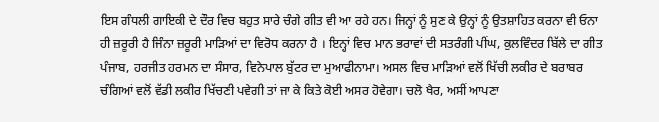ਇਸ ਗੰਧਲੀ ਗਾਇਕੀ ਦੇ ਦੌਰ ਵਿਚ ਬਹੁਤ ਸਾਰੇ ਚੰਗੇ ਗੀਤ ਵੀ ਆ ਰਹੇ ਹਨ। ਜਿਨ੍ਹਾਂ ਨੂੰ ਸੁਣ ਕੇ ਉਨ੍ਹਾਂ ਨੂੰ ਉਤਸ਼ਾਹਿਤ ਕਰਨਾ ਵੀ ਓਨਾ ਹੀ ਜ਼ਰੂਰੀ ਹੈ ਜਿੰਨਾ ਜ਼ਰੂਰੀ ਮਾੜਿਆਂ ਦਾ ਵਿਰੋਧ ਕਰਨਾ ਹੈ । ਇਨ੍ਹਾਂ ਵਿਚ ਮਾਨ ਭਰਾਵਾਂ ਦੀ ਸਤਰੰਗੀ ਪੀਂਘ, ਕੁਲਵਿੰਦਰ ਬਿੱਲੇ ਦਾ ਗੀਤ ਪੰਜਾਬ, ਹਰਜੀਤ ਹਰਮਨ ਦਾ ਸੰਸਾਰ, ਵਿਨੇਪਾਲ ਬੁੱਟਰ ਦਾ ਮੁਆਫੀਨਾਮਾ। ਅਸਲ ਵਿਚ ਮਾੜਿਆਂ ਵਲੋਂ ਖਿੱਚੀ ਲਕੀਰ ਦੇ ਬਰਾਬਰ ਚੰਗਿਆਂ ਵਲੋਂ ਵੱਡੀ ਲਕੀਰ ਖਿੱਚਣੀ ਪਵੇਗੀ ਤਾਂ ਜਾ ਕੇ ਕਿਤੇ ਕੋਈ ਅਸਰ ਹੋਵੇਗਾ। ਚਲੋ ਖੈਰ, ਅਸੀਂ ਆਪਣਾ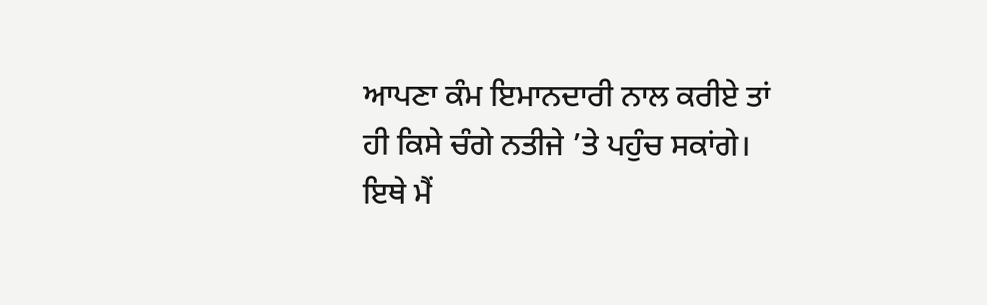ਆਪਣਾ ਕੰਮ ਇਮਾਨਦਾਰੀ ਨਾਲ ਕਰੀਏ ਤਾਂ ਹੀ ਕਿਸੇ ਚੰਗੇ ਨਤੀਜੇ ’ਤੇ ਪਹੁੰਚ ਸਕਾਂਗੇ।
ਇਥੇ ਮੈਂ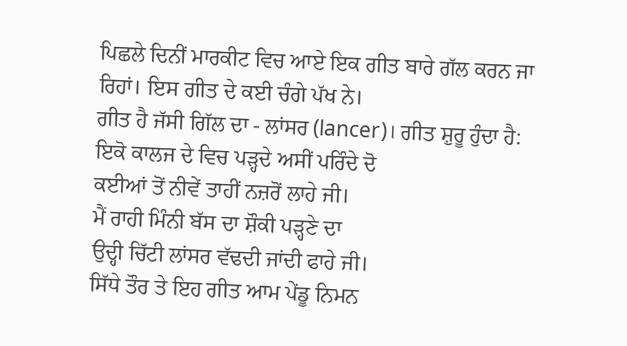ਪਿਛਲੇ ਦਿਨੀਂ ਮਾਰਕੀਟ ਵਿਚ ਆਏ ਇਕ ਗੀਤ ਬਾਰੇ ਗੱਲ ਕਰਨ ਜਾ ਰਿਹਾਂ। ਇਸ ਗੀਤ ਦੇ ਕਈ ਚੰਗੇ ਪੱਖ ਨੇ।
ਗੀਤ ਹੈ ਜੱਸੀ ਗਿੱਲ ਦਾ - ਲਾਂਸਰ (lancer)। ਗੀਤ ਸ਼ੁਰੂ ਹੁੰਦਾ ਹੈ:
ਇਕੋ ਕਾਲਜ ਦੇ ਵਿਚ ਪੜ੍ਹਦੇ ਅਸੀਂ ਪਰਿੰਦੇ ਦੋ
ਕਈਆਂ ਤੋਂ ਨੀਵੇਂ ਤਾਹੀਂ ਨਜ਼ਰੋਂ ਲਾਹੇ ਜੀ।
ਮੈਂ ਰਾਹੀ ਮਿੰਨੀ ਬੱਸ ਦਾ ਸ਼ੌਕੀ ਪੜ੍ਹਣੇ ਦਾ
ਉਦ੍ਹੀ ਚਿੱਟੀ ਲਾਂਸਰ ਵੱਢਦੀ ਜਾਂਦੀ ਫਾਹੇ ਜੀ।
ਸਿੱਧੇ ਤੌਰ ਤੇ ਇਹ ਗੀਤ ਆਮ ਪੇਂਡੂ ਨਿਮਨ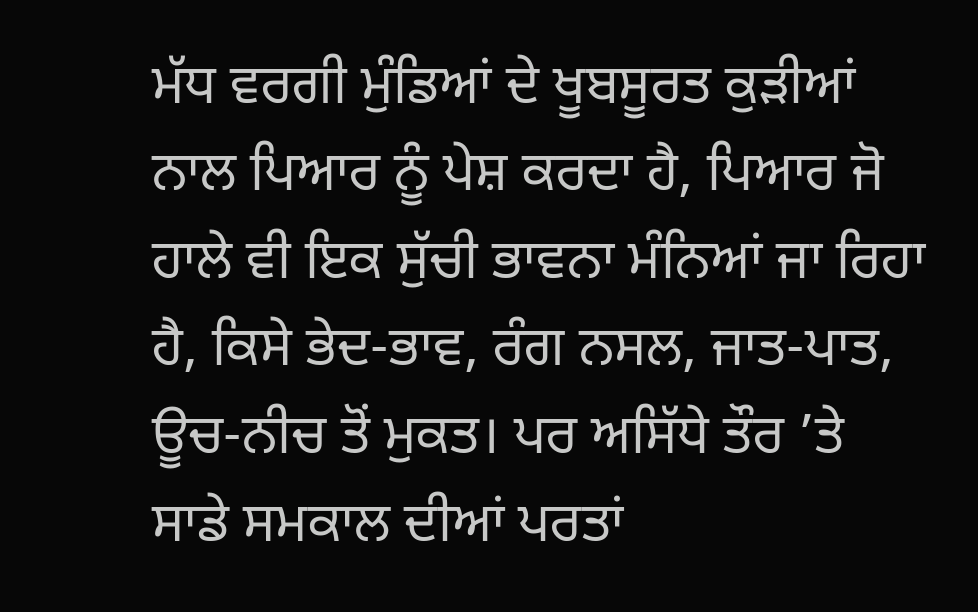ਮੱਧ ਵਰਗੀ ਮੁੰਡਿਆਂ ਦੇ ਖੂਬਸੂਰਤ ਕੁੜੀਆਂ ਨਾਲ ਪਿਆਰ ਨੂੰ ਪੇਸ਼ ਕਰਦਾ ਹੈ, ਪਿਆਰ ਜੋ ਹਾਲੇ ਵੀ ਇਕ ਸੁੱਚੀ ਭਾਵਨਾ ਮੰਨਿਆਂ ਜਾ ਰਿਹਾ ਹੈ, ਕਿਸੇ ਭੇਦ-ਭਾਵ, ਰੰਗ ਨਸਲ, ਜਾਤ-ਪਾਤ, ਊਚ-ਨੀਚ ਤੋਂ ਮੁਕਤ। ਪਰ ਅਸਿੱਧੇ ਤੌਰ ’ਤੇ ਸਾਡੇ ਸਮਕਾਲ ਦੀਆਂ ਪਰਤਾਂ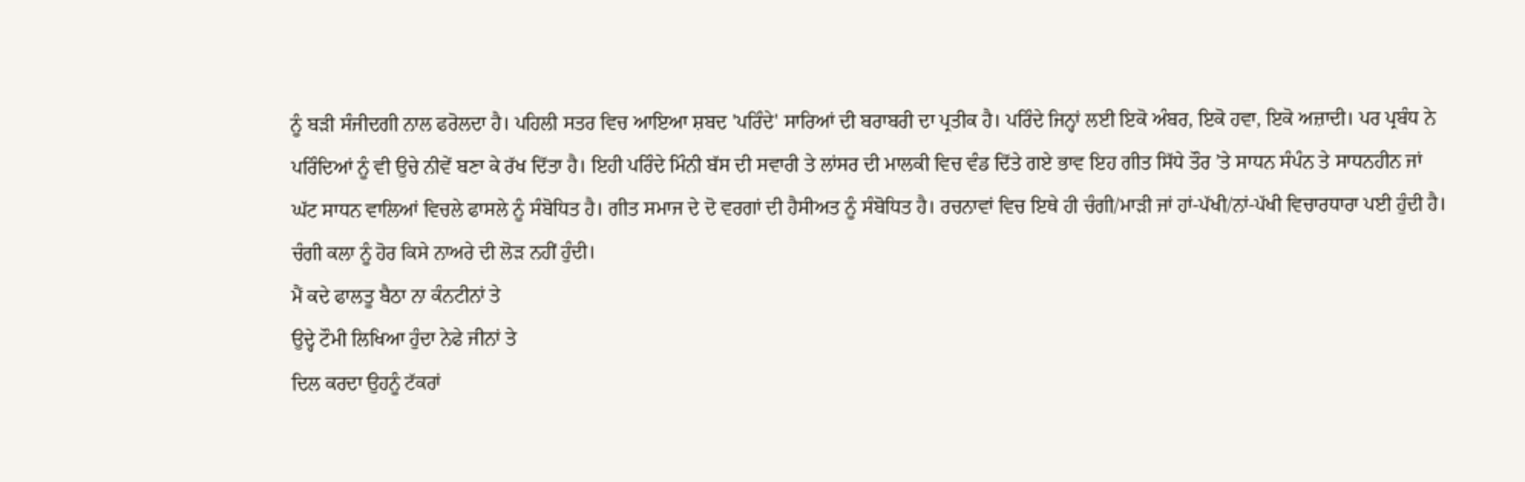ਨੂੰ ਬੜੀ ਸੰਜੀਦਗੀ ਨਾਲ ਫਰੋਲਦਾ ਹੈ। ਪਹਿਲੀ ਸਤਰ ਵਿਚ ਆਇਆ ਸ਼ਬਦ 'ਪਰਿੰਦੇ' ਸਾਰਿਆਂ ਦੀ ਬਰਾਬਰੀ ਦਾ ਪ੍ਰਤੀਕ ਹੈ। ਪਰਿੰਦੇ ਜਿਨ੍ਹਾਂ ਲਈ ਇਕੋ ਅੰਬਰ, ਇਕੋ ਹਵਾ, ਇਕੋ ਅਜ਼ਾਦੀ। ਪਰ ਪ੍ਰਬੰਧ ਨੇ ਪਰਿੰਦਿਆਂ ਨੂੰ ਵੀ ਉਚੇ ਨੀਵੇਂ ਬਣਾ ਕੇ ਰੱਖ ਦਿੱਤਾ ਹੈ। ਇਹੀ ਪਰਿੰਦੇ ਮਿੰਨੀ ਬੱਸ ਦੀ ਸਵਾਰੀ ਤੇ ਲਾਂਸਰ ਦੀ ਮਾਲਕੀ ਵਿਚ ਵੰਡ ਦਿੱਤੇ ਗਏ ਭਾਵ ਇਹ ਗੀਤ ਸਿੱਧੇ ਤੌਰ ’ਤੇ ਸਾਧਨ ਸੰਪੰਨ ਤੇ ਸਾਧਨਹੀਨ ਜਾਂ ਘੱਟ ਸਾਧਨ ਵਾਲਿਆਂ ਵਿਚਲੇ ਫਾਸਲੇ ਨੂੰ ਸੰਬੋਧਿਤ ਹੈ। ਗੀਤ ਸਮਾਜ ਦੇ ਦੋ ਵਰਗਾਂ ਦੀ ਹੈਸੀਅਤ ਨੂੰ ਸੰਬੋਧਿਤ ਹੈ। ਰਚਨਾਵਾਂ ਵਿਚ ਇਥੇ ਹੀ ਚੰਗੀ/ਮਾੜੀ ਜਾਂ ਹਾਂ-ਪੱਖੀ/ਨਾਂ-ਪੱਖੀ ਵਿਚਾਰਧਾਰਾ ਪਈ ਹੁੰਦੀ ਹੈ। ਚੰਗੀ ਕਲਾ ਨੂੰ ਹੋਰ ਕਿਸੇ ਨਾਅਰੇ ਦੀ ਲੋੜ ਨਹੀਂ ਹੁੰਦੀ।
ਮੈਂ ਕਦੇ ਫਾਲਤੂ ਬੈਠਾ ਨਾ ਕੰਨਟੀਨਾਂ ਤੇ
ਉਦ੍ਹੇ ਟੌਮੀ ਲਿਖਿਆ ਹੁੰਦਾ ਨੇਫੇ ਜੀਨਾਂ ਤੇ
ਦਿਲ ਕਰਦਾ ਉਹਨੂੰ ਟੱਕਰਾਂ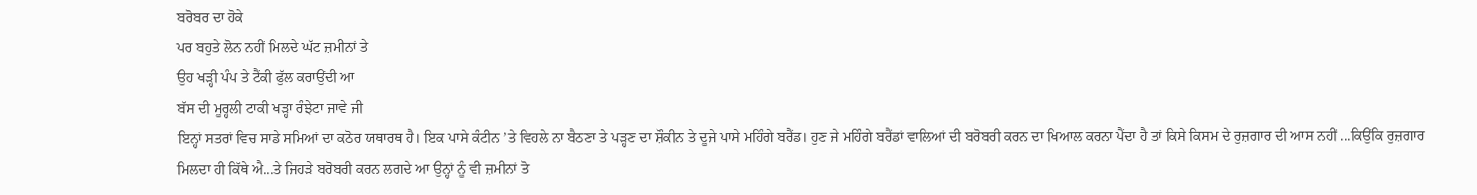ਬਰੋਬਰ ਦਾ ਹੋਕੇ
ਪਰ ਬਹੁਤੇ ਲੋਨ ਨਹੀਂ ਮਿਲਦੇ ਘੱਟ ਜ਼ਮੀਨਾਂ ਤੇ
ਉਹ ਖੜ੍ਹੀ ਪੰਪ ਤੇ ਟੈਂਕੀ ਫੁੱਲ ਕਰਾਉਂਦੀ ਆ
ਬੱਸ ਦੀ ਮੂਰ੍ਹਲੀ ਟਾਕੀ ਖੜ੍ਹਾ ਰੰਝੇਟਾ ਜਾਵੇ ਜੀ
ਇਨ੍ਹਾਂ ਸਤਰਾਂ ਵਿਚ ਸਾਡੇ ਸਮਿਆਂ ਦਾ ਕਠੋਰ ਯਥਾਰਥ ਹੈ। ਇਕ ਪਾਸੇ ਕੰਟੀਨ ’ਤੇ ਵਿਹਲੇ ਨਾ ਬੈਠਣਾ ਤੇ ਪੜ੍ਹਣ ਦਾ ਸ਼ੌਕੀਨ ਤੇ ਦੂਜੇ ਪਾਸੇ ਮਹਿੰਗੇ ਬਰੈਂਡ। ਹੁਣ ਜੇ ਮਹਿੰਗੇ ਬਰੈਂਡਾਂ ਵਾਲਿਆਂ ਦੀ ਬਰੋਬਰੀ ਕਰਨ ਦਾ ਖਿਆਲ ਕਰਨਾ ਪੈਂਦਾ ਹੈ ਤਾਂ ਕਿਸੇ ਕਿਸਮ ਦੇ ਰੁਜ਼ਗਾਰ ਦੀ ਆਸ ਨਹੀਂ ...ਕਿਉਂਕਿ ਰੁਜ਼ਗਾਰ ਮਿਲਦਾ ਹੀ ਕਿੱਥੇ ਐ...ਤੇ ਜਿਹੜੇ ਬਰੋਬਰੀ ਕਰਨ ਲਗਦੇ ਆ ਉਨ੍ਹਾਂ ਨੂੰ ਵੀ ਜ਼ਮੀਨਾਂ ਤੋ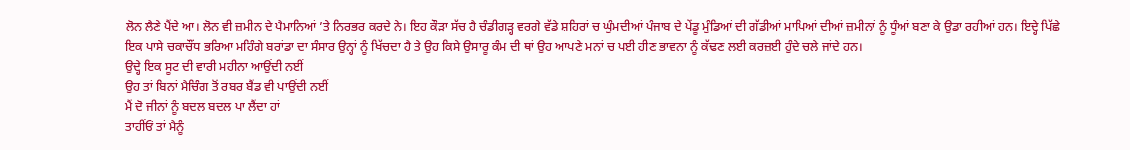ਲੋਨ ਲੈਣੇ ਪੈਂਦੇ ਆ। ਲੋਨ ਵੀ ਜ਼ਮੀਨ ਦੇ ਪੈਮਾਨਿਆਂ ’ਤੇ ਨਿਰਭਰ ਕਰਦੇ ਨੇ। ਇਹ ਕੌੜਾ ਸੱਚ ਹੈ ਚੰਡੀਗੜ੍ਹ ਵਰਗੇ ਵੱਡੇ ਸ਼ਹਿਰਾਂ ਚ ਘੁੰਮਦੀਆਂ ਪੰਜਾਬ ਦੇ ਪੇਂਡੂ ਮੁੰਡਿਆਂ ਦੀ ਗੱਡੀਆਂ ਮਾਪਿਆਂ ਦੀਆਂ ਜ਼ਮੀਨਾਂ ਨੂੰ ਧੂੰਆਂ ਬਣਾ ਕੇ ਉਡਾ ਰਹੀਆਂ ਹਨ। ਇਦ੍ਹੇ ਪਿੱਛੇ ਇਕ ਪਾਸੇ ਚਕਾਚੌਂਧ ਭਰਿਆ ਮਹਿੰਗੇ ਬਰਾਂਡਾ ਦਾ ਸੰਸਾਰ ਉਨ੍ਹਾਂ ਨੂੰ ਖਿੱਚਦਾ ਹੈ ਤੇ ਉਹ ਕਿਸੇ ਉਸਾਰੂ ਕੰਮ ਦੀ ਥਾਂ ਉਹ ਆਪਣੇ ਮਨਾਂ ਚ ਪਈ ਹੀਣ ਭਾਵਨਾ ਨੂੰ ਕੱਢਣ ਲਈ ਕਰਜ਼ਈ ਹੁੰਦੇ ਚਲੇ ਜਾਂਦੇ ਹਨ।
ਉਦ੍ਹੇ ਇਕ ਸੂਟ ਦੀ ਵਾਰੀ ਮਹੀਨਾ ਆਉਂਦੀ ਨਈਂ
ਉਹ ਤਾਂ ਬਿਨਾਂ ਮੈਚਿੰਗ ਤੋਂ ਰਬਰ ਬੈਂਡ ਵੀ ਪਾਉਂਦੀ ਨਈਂ
ਮੈਂ ਦੋ ਜੀਨਾਂ ਨੂੰ ਬਦਲ ਬਦਲ ਪਾ ਲੈਂਦਾ ਹਾਂ
ਤਾਹੀਂਓਂ ਤਾਂ ਮੈਨੂੰ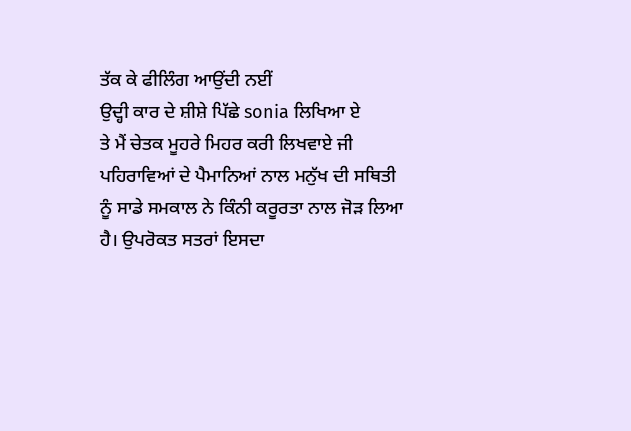ਤੱਕ ਕੇ ਫੀਲਿੰਗ ਆਉਂਦੀ ਨਈਂ
ਉਦ੍ਹੀ ਕਾਰ ਦੇ ਸ਼ੀਸ਼ੇ ਪਿੱਛੇ sonia ਲਿਖਿਆ ਏ
ਤੇ ਮੈਂ ਚੇਤਕ ਮੂਹਰੇ ਮਿਹਰ ਕਰੀ ਲਿਖਵਾਏ ਜੀ
ਪਹਿਰਾਵਿਆਂ ਦੇ ਪੈਮਾਨਿਆਂ ਨਾਲ ਮਨੁੱਖ ਦੀ ਸਥਿਤੀ ਨੂੰ ਸਾਡੇ ਸਮਕਾਲ ਨੇ ਕਿੰਨੀ ਕਰੂਰਤਾ ਨਾਲ ਜੋੜ ਲਿਆ ਹੈ। ਉਪਰੋਕਤ ਸਤਰਾਂ ਇਸਦਾ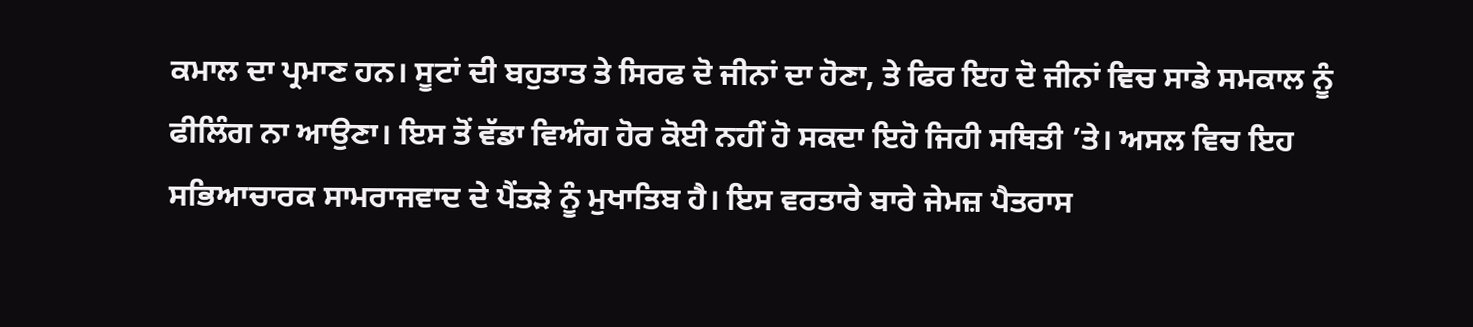ਕਮਾਲ ਦਾ ਪ੍ਰਮਾਣ ਹਨ। ਸੂਟਾਂ ਦੀ ਬਹੁਤਾਤ ਤੇ ਸਿਰਫ ਦੋ ਜੀਨਾਂ ਦਾ ਹੋਣਾ, ਤੇ ਫਿਰ ਇਹ ਦੋ ਜੀਨਾਂ ਵਿਚ ਸਾਡੇ ਸਮਕਾਲ ਨੂੰ ਫੀਲਿੰਗ ਨਾ ਆਉਣਾ। ਇਸ ਤੋਂ ਵੱਡਾ ਵਿਅੰਗ ਹੋਰ ਕੋਈ ਨਹੀਂ ਹੋ ਸਕਦਾ ਇਹੋ ਜਿਹੀ ਸਥਿਤੀ ’ਤੇ। ਅਸਲ ਵਿਚ ਇਹ ਸਭਿਆਚਾਰਕ ਸਾਮਰਾਜਵਾਦ ਦੇ ਪੈਂਤੜੇ ਨੂੰ ਮੁਖਾਤਿਬ ਹੈ। ਇਸ ਵਰਤਾਰੇ ਬਾਰੇ ਜੇਮਜ਼ ਪੈਤਰਾਸ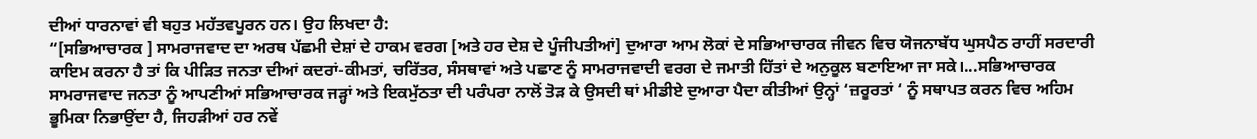ਦੀਆਂ ਧਾਰਨਾਵਾਂ ਵੀ ਬਹੁਤ ਮਹੱਤਵਪੂਰਨ ਹਨ। ਉਹ ਲਿਖਦਾ ਹੈ:
“[ਸਭਿਆਚਾਰਕ ] ਸਾਮਰਾਜਵਾਦ ਦਾ ਅਰਥ ਪੱਛਮੀ ਦੇਸ਼ਾਂ ਦੇ ਹਾਕਮ ਵਰਗ [ਅਤੇ ਹਰ ਦੇਸ਼ ਦੇ ਪੂੰਜੀਪਤੀਆਂ] ਦੁਆਰਾ ਆਮ ਲੋਕਾਂ ਦੇ ਸਭਿਆਚਾਰਕ ਜੀਵਨ ਵਿਚ ਯੋਜਨਾਬੱਧ ਘੁਸਪੈਠ ਰਾਹੀਂ ਸਰਦਾਰੀ ਕਾਇਮ ਕਰਨਾ ਹੈ ਤਾਂ ਕਿ ਪੀੜਿਤ ਜਨਤਾ ਦੀਆਂ ਕਦਰਾਂ-ਕੀਮਤਾਂ, ਚਰਿੱਤਰ, ਸੰਸਥਾਵਾਂ ਅਤੇ ਪਛਾਣ ਨੂੰ ਸਾਮਰਾਜਵਾਦੀ ਵਰਗ ਦੇ ਜਮਾਤੀ ਹਿੱਤਾਂ ਦੇ ਅਨੁਕੂਲ ਬਣਾਇਆ ਜਾ ਸਕੇ।...ਸਭਿਆਚਾਰਕ ਸਾਮਰਾਜਵਾਦ ਜਨਤਾ ਨੂੰ ਆਪਣੀਆਂ ਸਭਿਆਚਾਰਕ ਜੜ੍ਹਾਂ ਅਤੇ ਇਕਮੁੱਠਤਾ ਦੀ ਪਰੰਪਰਾ ਨਾਲੋਂ ਤੋੜ ਕੇ ਉਸਦੀ ਥਾਂ ਮੀਡੀਏ ਦੁਆਰਾ ਪੈਦਾ ਕੀਤੀਆਂ ਉਨ੍ਹਾਂ ‘ਜ਼ਰੂਰਤਾਂ ‘ ਨੂੰ ਸਥਾਪਤ ਕਰਨ ਵਿਚ ਅਹਿਮ ਭੂਮਿਕਾ ਨਿਭਾਉਂਦਾ ਹੈ, ਜਿਹੜੀਆਂ ਹਰ ਨਵੇਂ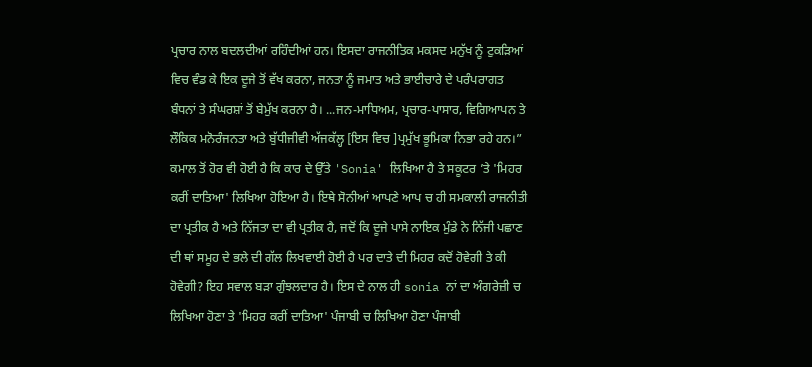ਪ੍ਰਚਾਰ ਨਾਲ ਬਦਲਦੀਆਂ ਰਹਿੰਦੀਆਂ ਹਨ। ਇਸਦਾ ਰਾਜਨੀਤਿਕ ਮਕਸਦ ਮਨੁੱਖ ਨੂੰ ਟੁਕੜਿਆਂ ਵਿਚ ਵੰਡ ਕੇ ਇਕ ਦੂਜੇ ਤੋਂ ਵੱਖ ਕਰਨਾ, ਜਨਤਾ ਨੂੰ ਜਮਾਤ ਅਤੇ ਭਾਈਚਾਰੇ ਦੇ ਪਰੰਪਰਾਗਤ ਬੰਧਨਾਂ ਤੇ ਸੰਘਰਸ਼ਾਂ ਤੋਂ ਬੇਮੁੱਖ ਕਰਨਾ ਹੈ। ...ਜਨ-ਮਾਧਿਅਮ, ਪ੍ਰਚਾਰ-ਪਾਸਾਰ, ਵਿਗਿਆਪਨ ਤੇ ਲੌਕਿਕ ਮਨੋਰੰਜਨਤਾ ਅਤੇ ਬੁੱਧੀਜੀਵੀ ਅੱਜਕੱਲ੍ਹ [ਇਸ ਵਿਚ ]ਪ੍ਰਮੁੱਖ ਭੂਮਿਕਾ ਨਿਭਾ ਰਹੇ ਹਨ।”
ਕਮਾਲ ਤੋਂ ਹੋਰ ਵੀ ਹੋਈ ਹੈ ਕਿ ਕਾਰ ਦੇ ਉੱਤੇ 'Sonia' ਲਿਖਿਆ ਹੈ ਤੇ ਸਕੂਟਰ ’ਤੇ 'ਮਿਹਰ ਕਰੀਂ ਦਾਤਿਆ' ਲਿਖਿਆ ਹੋਇਆ ਹੈ। ਇਥੇ ਸੋਨੀਆਂ ਆਪਣੇ ਆਪ ਚ ਹੀ ਸਮਕਾਲੀ ਰਾਜਨੀਤੀ ਦਾ ਪ੍ਰਤੀਕ ਹੈ ਅਤੇ ਨਿੱਜਤਾ ਦਾ ਵੀ ਪ੍ਰਤੀਕ ਹੈ, ਜਦੋਂ ਕਿ ਦੂਜੇ ਪਾਸੇ ਨਾਇਕ ਮੁੰਡੇ ਨੇ ਨਿੱਜੀ ਪਛਾਣ ਦੀ ਥਾਂ ਸਮੂਹ ਦੇ ਭਲੇ ਦੀ ਗੱਲ ਲਿਖਵਾਈ ਹੋਈ ਹੈ ਪਰ ਦਾਤੇ ਦੀ ਮਿਹਰ ਕਦੋਂ ਹੋਵੇਗੀ ਤੇ ਕੀ ਹੋਵੇਗੀ? ਇਹ ਸਵਾਲ ਬੜਾ ਗੁੰਝਲਦਾਰ ਹੈ। ਇਸ ਦੇ ਨਾਲ ਹੀ sonia ਨਾਂ ਦਾ ਅੰਗਰੇਜ਼ੀ ਚ ਲਿਖਿਆ ਹੋਣਾ ਤੇ 'ਮਿਹਰ ਕਰੀਂ ਦਾਤਿਆ' ਪੰਜਾਬੀ ਚ ਲਿਖਿਆ ਹੋਣਾ ਪੰਜਾਬੀ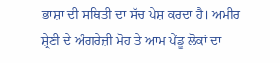ਭਾਸ਼ਾ ਦੀ ਸਥਿਤੀ ਦਾ ਸੱਚ ਪੇਸ਼ ਕਰਦਾ ਹੈ। ਅਮੀਰ ਸ਼੍ਰੇਣੀ ਦੇ ਅੰਗਰੇਜ਼ੀ ਮੋਹ ਤੇ ਆਮ ਪੇਂਡੂ ਲੋਕਾਂ ਦਾ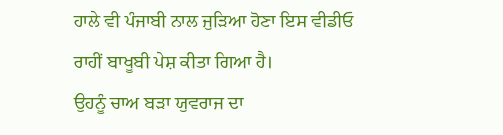ਹਾਲੇ ਵੀ ਪੰਜਾਬੀ ਨਾਲ ਜੁੜਿਆ ਹੋਣਾ ਇਸ ਵੀਡੀਓ ਰਾਹੀਂ ਬਾਖੂਬੀ ਪੇਸ਼ ਕੀਤਾ ਗਿਆ ਹੈ।
ਉਹਨੂੰ ਚਾਅ ਬੜਾ ਯੁਵਰਾਜ ਦਾ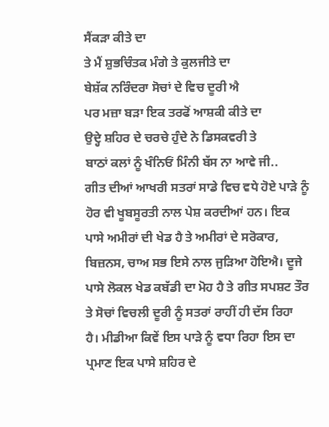ਸੈਂਕੜਾ ਕੀਤੇ ਦਾ
ਤੇ ਮੈਂ ਸ਼ੁਭਚਿੰਤਕ ਮੰਗੇ ਤੇ ਕੁਲਜੀਤੇ ਦਾ
ਬੇਸ਼ੱਕ ਨਰਿੰਦਰਾ ਸੋਚਾਂ ਦੇ ਵਿਚ ਦੂਰੀ ਐ
ਪਰ ਮਜ਼ਾ ਬੜਾ ਇਕ ਤਰਫੋਂ ਆਸ਼ਕੀ ਕੀਤੇ ਦਾ
ਉਦ੍ਹੇ ਸ਼ਹਿਰ ਦੇ ਚਰਚੇ ਹੁੰਦੇ ਨੇ ਡਿਸਕਵਰੀ ਤੇ
ਬਾਠਾਂ ਕਲਾਂ ਨੂੰ ਖੰਨਿਓਂ ਮਿੰਨੀ ਬੱਸ ਨਾ ਆਵੇ ਜੀ..
ਗੀਤ ਦੀਆਂ ਆਖਰੀ ਸਤਰਾਂ ਸਾਡੇ ਵਿਚ ਵਧੇ ਹੋਏ ਪਾੜੇ ਨੂੰ ਹੋਰ ਵੀ ਖੂਬਸੂਰਤੀ ਨਾਲ ਪੇਸ਼ ਕਰਦੀਆਂ ਹਨ। ਇਕ ਪਾਸੇ ਅਮੀਰਾਂ ਦੀ ਖੇਡ ਹੈ ਤੇ ਅਮੀਰਾਂ ਦੇ ਸਰੋਕਾਰ, ਬਿਜ਼ਨਸ, ਚਾਅ ਸਭ ਇਸੇ ਨਾਲ ਜੁੜਿਆ ਹੋਇਐ। ਦੂਜੇ ਪਾਸੇ ਲੋਕਲ ਖੇਡ ਕਬੱਡੀ ਦਾ ਮੋਹ ਹੈ ਤੇ ਗੀਤ ਸਪਸ਼ਟ ਤੌਰ ਤੇ ਸੋਚਾਂ ਵਿਚਲੀ ਦੂਰੀ ਨੂੰ ਸਤਰਾਂ ਰਾਹੀਂ ਹੀ ਦੱਸ ਰਿਹਾ ਹੈ। ਮੀਡੀਆ ਕਿਵੇਂ ਇਸ ਪਾੜੇ ਨੂੰ ਵਧਾ ਰਿਹਾ ਇਸ ਦਾ ਪ੍ਰਮਾਣ ਇਕ ਪਾਸੇ ਸ਼ਹਿਰ ਦੇ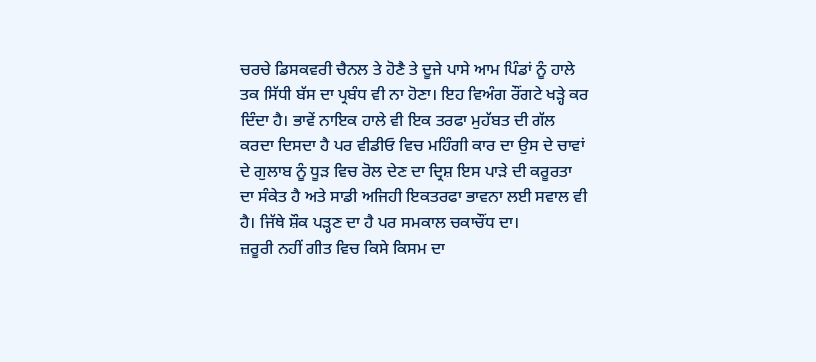ਚਰਚੇ ਡਿਸਕਵਰੀ ਚੈਨਲ ਤੇ ਹੋਣੈ ਤੇ ਦੂਜੇ ਪਾਸੇ ਆਮ ਪਿੰਡਾਂ ਨੂੰ ਹਾਲੇ ਤਕ ਸਿੱਧੀ ਬੱਸ ਦਾ ਪ੍ਰਬੰਧ ਵੀ ਨਾ ਹੋਣਾ। ਇਹ ਵਿਅੰਗ ਰੌਂਗਟੇ ਖੜ੍ਹੇ ਕਰ ਦਿੰਦਾ ਹੈ। ਭਾਵੇਂ ਨਾਇਕ ਹਾਲੇ ਵੀ ਇਕ ਤਰਫਾ ਮੁਹੱਬਤ ਦੀ ਗੱਲ ਕਰਦਾ ਦਿਸਦਾ ਹੈ ਪਰ ਵੀਡੀਓ ਵਿਚ ਮਹਿੰਗੀ ਕਾਰ ਦਾ ਉਸ ਦੇ ਚਾਵਾਂ ਦੇ ਗੁਲਾਬ ਨੂੰ ਧੂੜ ਵਿਚ ਰੋਲ ਦੇਣ ਦਾ ਦ੍ਰਿਸ਼ ਇਸ ਪਾੜੇ ਦੀ ਕਰੂਰਤਾ ਦਾ ਸੰਕੇਤ ਹੈ ਅਤੇ ਸਾਡੀ ਅਜਿਹੀ ਇਕਤਰਫਾ ਭਾਵਨਾ ਲਈ ਸਵਾਲ ਵੀ ਹੈ। ਜਿੱਥੇ ਸ਼ੌਕ ਪੜ੍ਹਣ ਦਾ ਹੈ ਪਰ ਸਮਕਾਲ ਚਕਾਚੌਂਧ ਦਾ।
ਜ਼ਰੂਰੀ ਨਹੀਂ ਗੀਤ ਵਿਚ ਕਿਸੇ ਕਿਸਮ ਦਾ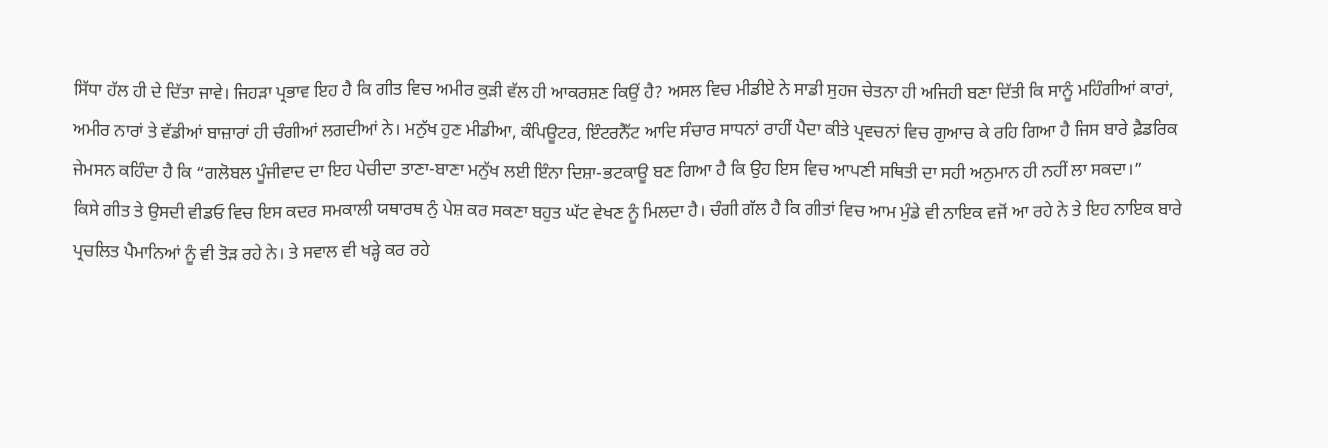ਸਿੱਧਾ ਹੱਲ ਹੀ ਦੇ ਦਿੱਤਾ ਜਾਵੇ। ਜਿਹੜਾ ਪ੍ਰਭਾਵ ਇਹ ਹੈ ਕਿ ਗੀਤ ਵਿਚ ਅਮੀਰ ਕੁੜੀ ਵੱਲ ਹੀ ਆਕਰਸ਼ਣ ਕਿਉਂ ਹੈ? ਅਸਲ ਵਿਚ ਮੀਡੀਏ ਨੇ ਸਾਡੀ ਸੁਹਜ ਚੇਤਨਾ ਹੀ ਅਜਿਹੀ ਬਣਾ ਦਿੱਤੀ ਕਿ ਸਾਨੂੰ ਮਹਿੰਗੀਆਂ ਕਾਰਾਂ, ਅਮੀਰ ਨਾਰਾਂ ਤੇ ਵੱਡੀਆਂ ਬਾਜ਼ਾਰਾਂ ਹੀ ਚੰਗੀਆਂ ਲਗਦੀਆਂ ਨੇ। ਮਨੁੱਖ ਹੁਣ ਮੀਡੀਆ, ਕੰਪਿਊਟਰ, ਇੰਟਰਨੈੱਟ ਆਦਿ ਸੰਚਾਰ ਸਾਧਨਾਂ ਰਾਹੀਂ ਪੈਦਾ ਕੀਤੇ ਪ੍ਰਵਚਨਾਂ ਵਿਚ ਗੁਆਚ ਕੇ ਰਹਿ ਗਿਆ ਹੈ ਜਿਸ ਬਾਰੇ ਫ਼ੈਡਰਿਕ ਜੇਮਸਨ ਕਹਿੰਦਾ ਹੈ ਕਿ “ਗਲੋਬਲ ਪੂੰਜੀਵਾਦ ਦਾ ਇਹ ਪੇਚੀਦਾ ਤਾਣਾ-ਬਾਣਾ ਮਨੁੱਖ ਲਈ ਇੰਨਾ ਦਿਸ਼ਾ-ਭਟਕਾਊ ਬਣ ਗਿਆ ਹੈ ਕਿ ਉਹ ਇਸ ਵਿਚ ਆਪਣੀ ਸਥਿਤੀ ਦਾ ਸਹੀ ਅਨੁਮਾਨ ਹੀ ਨਹੀਂ ਲਾ ਸਕਦਾ।”
ਕਿਸੇ ਗੀਤ ਤੇ ਉਸਦੀ ਵੀਡਓ ਵਿਚ ਇਸ ਕਦਰ ਸਮਕਾਲੀ ਯਥਾਰਥ ਨੁੰ ਪੇਸ਼ ਕਰ ਸਕਣਾ ਬਹੁਤ ਘੱਟ ਵੇਖਣ ਨੂੰ ਮਿਲਦਾ ਹੈ। ਚੰਗੀ ਗੱਲ ਹੈ ਕਿ ਗੀਤਾਂ ਵਿਚ ਆਮ ਮੁੰਡੇ ਵੀ ਨਾਇਕ ਵਜੋਂ ਆ ਰਹੇ ਨੇ ਤੇ ਇਹ ਨਾਇਕ ਬਾਰੇ ਪ੍ਰਚਲਿਤ ਪੈਮਾਨਿਆਂ ਨੂੰ ਵੀ ਤੋੜ ਰਹੇ ਨੇ। ਤੇ ਸਵਾਲ ਵੀ ਖੜ੍ਹੇ ਕਰ ਰਹੇ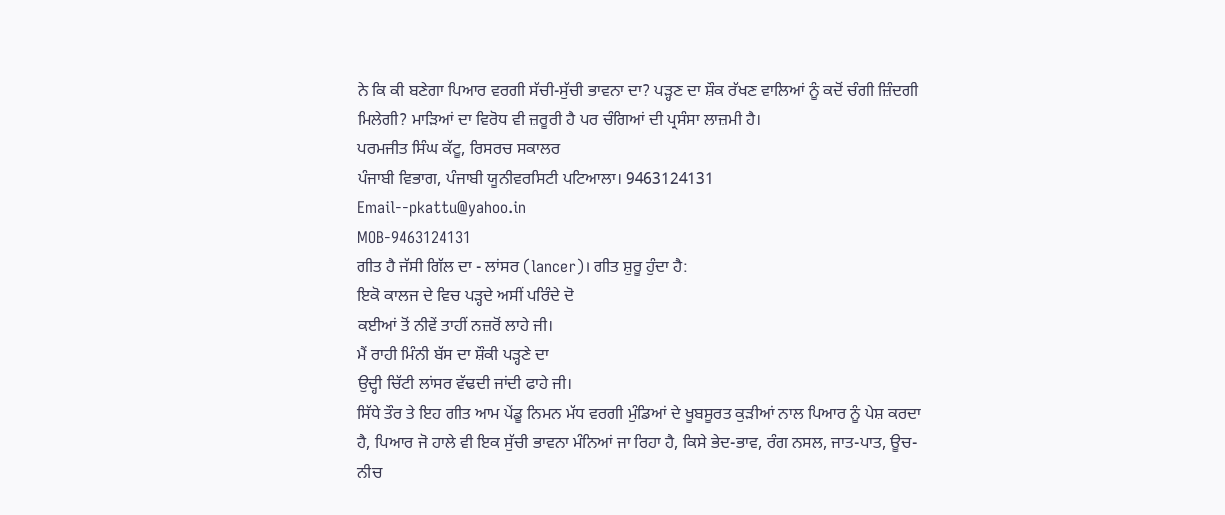ਨੇ ਕਿ ਕੀ ਬਣੇਗਾ ਪਿਆਰ ਵਰਗੀ ਸੱਚੀ-ਸੁੱਚੀ ਭਾਵਨਾ ਦਾ? ਪੜ੍ਹਣ ਦਾ ਸ਼ੌਕ ਰੱਖਣ ਵਾਲਿਆਂ ਨੂੰ ਕਦੋਂ ਚੰਗੀ ਜ਼ਿੰਦਗੀ ਮਿਲੇਗੀ? ਮਾੜਿਆਂ ਦਾ ਵਿਰੋਧ ਵੀ ਜ਼ਰੂਰੀ ਹੈ ਪਰ ਚੰਗਿਆਂ ਦੀ ਪ੍ਰਸੰਸਾ ਲਾਜ਼ਮੀ ਹੈ।
ਪਰਮਜੀਤ ਸਿੰਘ ਕੱਟੂ, ਰਿਸਰਚ ਸਕਾਲਰ
ਪੰਜਾਬੀ ਵਿਭਾਗ, ਪੰਜਾਬੀ ਯੂਨੀਵਰਸਿਟੀ ਪਟਿਆਲਾ। 9463124131
Email--pkattu@yahoo.in
MOB-9463124131
ਗੀਤ ਹੈ ਜੱਸੀ ਗਿੱਲ ਦਾ - ਲਾਂਸਰ (lancer)। ਗੀਤ ਸ਼ੁਰੂ ਹੁੰਦਾ ਹੈ:
ਇਕੋ ਕਾਲਜ ਦੇ ਵਿਚ ਪੜ੍ਹਦੇ ਅਸੀਂ ਪਰਿੰਦੇ ਦੋ
ਕਈਆਂ ਤੋਂ ਨੀਵੇਂ ਤਾਹੀਂ ਨਜ਼ਰੋਂ ਲਾਹੇ ਜੀ।
ਮੈਂ ਰਾਹੀ ਮਿੰਨੀ ਬੱਸ ਦਾ ਸ਼ੌਕੀ ਪੜ੍ਹਣੇ ਦਾ
ਉਦ੍ਹੀ ਚਿੱਟੀ ਲਾਂਸਰ ਵੱਢਦੀ ਜਾਂਦੀ ਫਾਹੇ ਜੀ।
ਸਿੱਧੇ ਤੌਰ ਤੇ ਇਹ ਗੀਤ ਆਮ ਪੇਂਡੂ ਨਿਮਨ ਮੱਧ ਵਰਗੀ ਮੁੰਡਿਆਂ ਦੇ ਖੂਬਸੂਰਤ ਕੁੜੀਆਂ ਨਾਲ ਪਿਆਰ ਨੂੰ ਪੇਸ਼ ਕਰਦਾ ਹੈ, ਪਿਆਰ ਜੋ ਹਾਲੇ ਵੀ ਇਕ ਸੁੱਚੀ ਭਾਵਨਾ ਮੰਨਿਆਂ ਜਾ ਰਿਹਾ ਹੈ, ਕਿਸੇ ਭੇਦ-ਭਾਵ, ਰੰਗ ਨਸਲ, ਜਾਤ-ਪਾਤ, ਊਚ-ਨੀਚ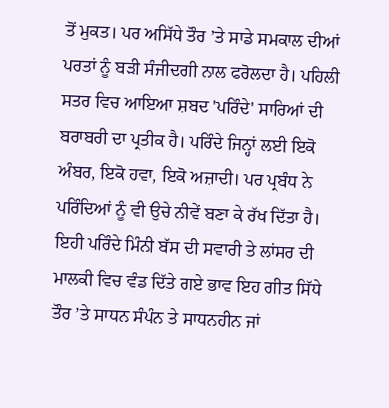ਤੋਂ ਮੁਕਤ। ਪਰ ਅਸਿੱਧੇ ਤੌਰ ’ਤੇ ਸਾਡੇ ਸਮਕਾਲ ਦੀਆਂ ਪਰਤਾਂ ਨੂੰ ਬੜੀ ਸੰਜੀਦਗੀ ਨਾਲ ਫਰੋਲਦਾ ਹੈ। ਪਹਿਲੀ ਸਤਰ ਵਿਚ ਆਇਆ ਸ਼ਬਦ 'ਪਰਿੰਦੇ' ਸਾਰਿਆਂ ਦੀ ਬਰਾਬਰੀ ਦਾ ਪ੍ਰਤੀਕ ਹੈ। ਪਰਿੰਦੇ ਜਿਨ੍ਹਾਂ ਲਈ ਇਕੋ ਅੰਬਰ, ਇਕੋ ਹਵਾ, ਇਕੋ ਅਜ਼ਾਦੀ। ਪਰ ਪ੍ਰਬੰਧ ਨੇ ਪਰਿੰਦਿਆਂ ਨੂੰ ਵੀ ਉਚੇ ਨੀਵੇਂ ਬਣਾ ਕੇ ਰੱਖ ਦਿੱਤਾ ਹੈ। ਇਹੀ ਪਰਿੰਦੇ ਮਿੰਨੀ ਬੱਸ ਦੀ ਸਵਾਰੀ ਤੇ ਲਾਂਸਰ ਦੀ ਮਾਲਕੀ ਵਿਚ ਵੰਡ ਦਿੱਤੇ ਗਏ ਭਾਵ ਇਹ ਗੀਤ ਸਿੱਧੇ ਤੌਰ ’ਤੇ ਸਾਧਨ ਸੰਪੰਨ ਤੇ ਸਾਧਨਹੀਨ ਜਾਂ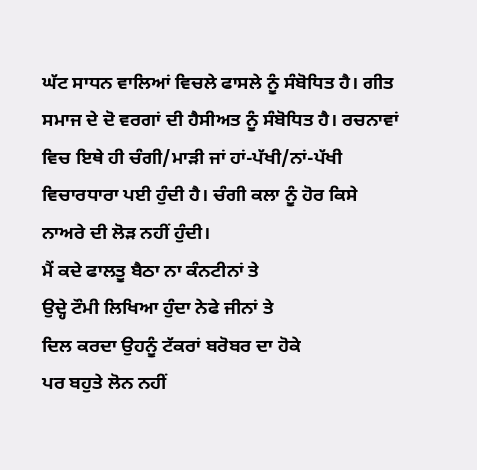ਘੱਟ ਸਾਧਨ ਵਾਲਿਆਂ ਵਿਚਲੇ ਫਾਸਲੇ ਨੂੰ ਸੰਬੋਧਿਤ ਹੈ। ਗੀਤ ਸਮਾਜ ਦੇ ਦੋ ਵਰਗਾਂ ਦੀ ਹੈਸੀਅਤ ਨੂੰ ਸੰਬੋਧਿਤ ਹੈ। ਰਚਨਾਵਾਂ ਵਿਚ ਇਥੇ ਹੀ ਚੰਗੀ/ਮਾੜੀ ਜਾਂ ਹਾਂ-ਪੱਖੀ/ਨਾਂ-ਪੱਖੀ ਵਿਚਾਰਧਾਰਾ ਪਈ ਹੁੰਦੀ ਹੈ। ਚੰਗੀ ਕਲਾ ਨੂੰ ਹੋਰ ਕਿਸੇ ਨਾਅਰੇ ਦੀ ਲੋੜ ਨਹੀਂ ਹੁੰਦੀ।
ਮੈਂ ਕਦੇ ਫਾਲਤੂ ਬੈਠਾ ਨਾ ਕੰਨਟੀਨਾਂ ਤੇ
ਉਦ੍ਹੇ ਟੌਮੀ ਲਿਖਿਆ ਹੁੰਦਾ ਨੇਫੇ ਜੀਨਾਂ ਤੇ
ਦਿਲ ਕਰਦਾ ਉਹਨੂੰ ਟੱਕਰਾਂ ਬਰੋਬਰ ਦਾ ਹੋਕੇ
ਪਰ ਬਹੁਤੇ ਲੋਨ ਨਹੀਂ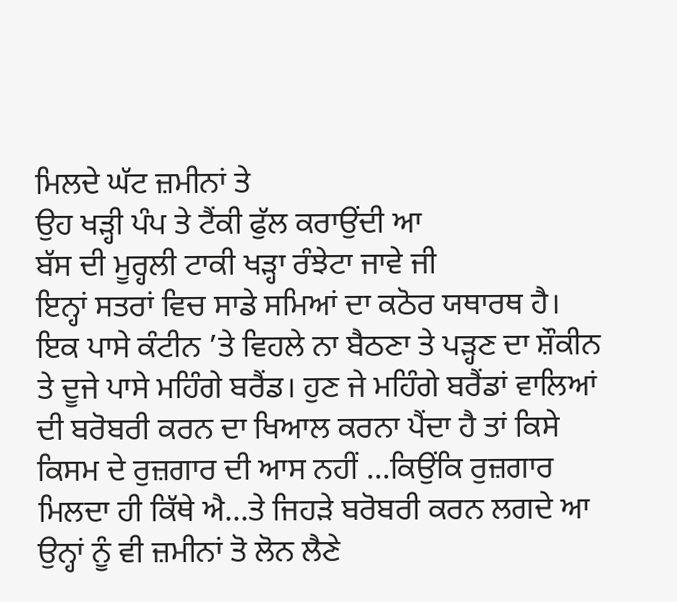ਮਿਲਦੇ ਘੱਟ ਜ਼ਮੀਨਾਂ ਤੇ
ਉਹ ਖੜ੍ਹੀ ਪੰਪ ਤੇ ਟੈਂਕੀ ਫੁੱਲ ਕਰਾਉਂਦੀ ਆ
ਬੱਸ ਦੀ ਮੂਰ੍ਹਲੀ ਟਾਕੀ ਖੜ੍ਹਾ ਰੰਝੇਟਾ ਜਾਵੇ ਜੀ
ਇਨ੍ਹਾਂ ਸਤਰਾਂ ਵਿਚ ਸਾਡੇ ਸਮਿਆਂ ਦਾ ਕਠੋਰ ਯਥਾਰਥ ਹੈ। ਇਕ ਪਾਸੇ ਕੰਟੀਨ ’ਤੇ ਵਿਹਲੇ ਨਾ ਬੈਠਣਾ ਤੇ ਪੜ੍ਹਣ ਦਾ ਸ਼ੌਕੀਨ ਤੇ ਦੂਜੇ ਪਾਸੇ ਮਹਿੰਗੇ ਬਰੈਂਡ। ਹੁਣ ਜੇ ਮਹਿੰਗੇ ਬਰੈਂਡਾਂ ਵਾਲਿਆਂ ਦੀ ਬਰੋਬਰੀ ਕਰਨ ਦਾ ਖਿਆਲ ਕਰਨਾ ਪੈਂਦਾ ਹੈ ਤਾਂ ਕਿਸੇ ਕਿਸਮ ਦੇ ਰੁਜ਼ਗਾਰ ਦੀ ਆਸ ਨਹੀਂ ...ਕਿਉਂਕਿ ਰੁਜ਼ਗਾਰ ਮਿਲਦਾ ਹੀ ਕਿੱਥੇ ਐ...ਤੇ ਜਿਹੜੇ ਬਰੋਬਰੀ ਕਰਨ ਲਗਦੇ ਆ ਉਨ੍ਹਾਂ ਨੂੰ ਵੀ ਜ਼ਮੀਨਾਂ ਤੋ ਲੋਨ ਲੈਣੇ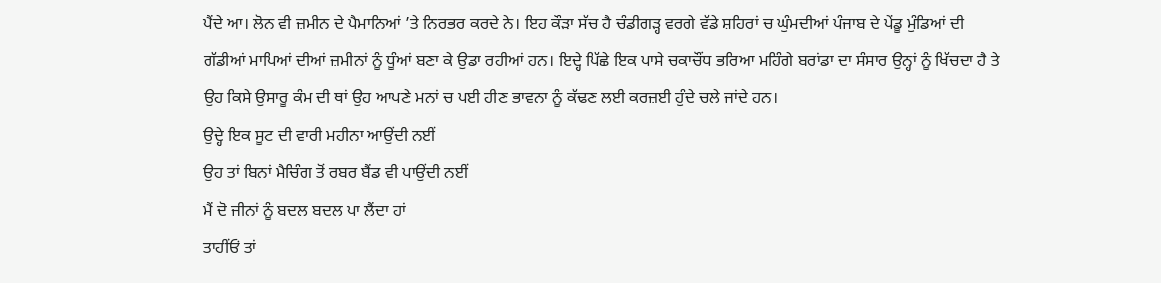ਪੈਂਦੇ ਆ। ਲੋਨ ਵੀ ਜ਼ਮੀਨ ਦੇ ਪੈਮਾਨਿਆਂ ’ਤੇ ਨਿਰਭਰ ਕਰਦੇ ਨੇ। ਇਹ ਕੌੜਾ ਸੱਚ ਹੈ ਚੰਡੀਗੜ੍ਹ ਵਰਗੇ ਵੱਡੇ ਸ਼ਹਿਰਾਂ ਚ ਘੁੰਮਦੀਆਂ ਪੰਜਾਬ ਦੇ ਪੇਂਡੂ ਮੁੰਡਿਆਂ ਦੀ ਗੱਡੀਆਂ ਮਾਪਿਆਂ ਦੀਆਂ ਜ਼ਮੀਨਾਂ ਨੂੰ ਧੂੰਆਂ ਬਣਾ ਕੇ ਉਡਾ ਰਹੀਆਂ ਹਨ। ਇਦ੍ਹੇ ਪਿੱਛੇ ਇਕ ਪਾਸੇ ਚਕਾਚੌਂਧ ਭਰਿਆ ਮਹਿੰਗੇ ਬਰਾਂਡਾ ਦਾ ਸੰਸਾਰ ਉਨ੍ਹਾਂ ਨੂੰ ਖਿੱਚਦਾ ਹੈ ਤੇ ਉਹ ਕਿਸੇ ਉਸਾਰੂ ਕੰਮ ਦੀ ਥਾਂ ਉਹ ਆਪਣੇ ਮਨਾਂ ਚ ਪਈ ਹੀਣ ਭਾਵਨਾ ਨੂੰ ਕੱਢਣ ਲਈ ਕਰਜ਼ਈ ਹੁੰਦੇ ਚਲੇ ਜਾਂਦੇ ਹਨ।
ਉਦ੍ਹੇ ਇਕ ਸੂਟ ਦੀ ਵਾਰੀ ਮਹੀਨਾ ਆਉਂਦੀ ਨਈਂ
ਉਹ ਤਾਂ ਬਿਨਾਂ ਮੈਚਿੰਗ ਤੋਂ ਰਬਰ ਬੈਂਡ ਵੀ ਪਾਉਂਦੀ ਨਈਂ
ਮੈਂ ਦੋ ਜੀਨਾਂ ਨੂੰ ਬਦਲ ਬਦਲ ਪਾ ਲੈਂਦਾ ਹਾਂ
ਤਾਹੀਂਓਂ ਤਾਂ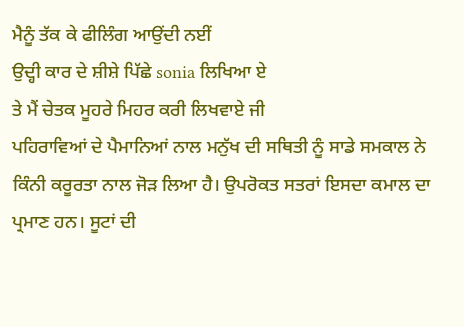ਮੈਨੂੰ ਤੱਕ ਕੇ ਫੀਲਿੰਗ ਆਉਂਦੀ ਨਈਂ
ਉਦ੍ਹੀ ਕਾਰ ਦੇ ਸ਼ੀਸ਼ੇ ਪਿੱਛੇ sonia ਲਿਖਿਆ ਏ
ਤੇ ਮੈਂ ਚੇਤਕ ਮੂਹਰੇ ਮਿਹਰ ਕਰੀ ਲਿਖਵਾਏ ਜੀ
ਪਹਿਰਾਵਿਆਂ ਦੇ ਪੈਮਾਨਿਆਂ ਨਾਲ ਮਨੁੱਖ ਦੀ ਸਥਿਤੀ ਨੂੰ ਸਾਡੇ ਸਮਕਾਲ ਨੇ ਕਿੰਨੀ ਕਰੂਰਤਾ ਨਾਲ ਜੋੜ ਲਿਆ ਹੈ। ਉਪਰੋਕਤ ਸਤਰਾਂ ਇਸਦਾ ਕਮਾਲ ਦਾ ਪ੍ਰਮਾਣ ਹਨ। ਸੂਟਾਂ ਦੀ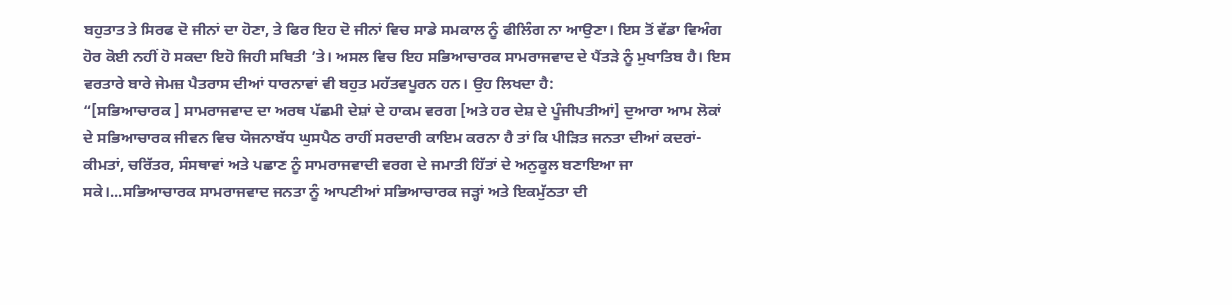ਬਹੁਤਾਤ ਤੇ ਸਿਰਫ ਦੋ ਜੀਨਾਂ ਦਾ ਹੋਣਾ, ਤੇ ਫਿਰ ਇਹ ਦੋ ਜੀਨਾਂ ਵਿਚ ਸਾਡੇ ਸਮਕਾਲ ਨੂੰ ਫੀਲਿੰਗ ਨਾ ਆਉਣਾ। ਇਸ ਤੋਂ ਵੱਡਾ ਵਿਅੰਗ ਹੋਰ ਕੋਈ ਨਹੀਂ ਹੋ ਸਕਦਾ ਇਹੋ ਜਿਹੀ ਸਥਿਤੀ ’ਤੇ। ਅਸਲ ਵਿਚ ਇਹ ਸਭਿਆਚਾਰਕ ਸਾਮਰਾਜਵਾਦ ਦੇ ਪੈਂਤੜੇ ਨੂੰ ਮੁਖਾਤਿਬ ਹੈ। ਇਸ ਵਰਤਾਰੇ ਬਾਰੇ ਜੇਮਜ਼ ਪੈਤਰਾਸ ਦੀਆਂ ਧਾਰਨਾਵਾਂ ਵੀ ਬਹੁਤ ਮਹੱਤਵਪੂਰਨ ਹਨ। ਉਹ ਲਿਖਦਾ ਹੈ:
“[ਸਭਿਆਚਾਰਕ ] ਸਾਮਰਾਜਵਾਦ ਦਾ ਅਰਥ ਪੱਛਮੀ ਦੇਸ਼ਾਂ ਦੇ ਹਾਕਮ ਵਰਗ [ਅਤੇ ਹਰ ਦੇਸ਼ ਦੇ ਪੂੰਜੀਪਤੀਆਂ] ਦੁਆਰਾ ਆਮ ਲੋਕਾਂ ਦੇ ਸਭਿਆਚਾਰਕ ਜੀਵਨ ਵਿਚ ਯੋਜਨਾਬੱਧ ਘੁਸਪੈਠ ਰਾਹੀਂ ਸਰਦਾਰੀ ਕਾਇਮ ਕਰਨਾ ਹੈ ਤਾਂ ਕਿ ਪੀੜਿਤ ਜਨਤਾ ਦੀਆਂ ਕਦਰਾਂ-ਕੀਮਤਾਂ, ਚਰਿੱਤਰ, ਸੰਸਥਾਵਾਂ ਅਤੇ ਪਛਾਣ ਨੂੰ ਸਾਮਰਾਜਵਾਦੀ ਵਰਗ ਦੇ ਜਮਾਤੀ ਹਿੱਤਾਂ ਦੇ ਅਨੁਕੂਲ ਬਣਾਇਆ ਜਾ ਸਕੇ।...ਸਭਿਆਚਾਰਕ ਸਾਮਰਾਜਵਾਦ ਜਨਤਾ ਨੂੰ ਆਪਣੀਆਂ ਸਭਿਆਚਾਰਕ ਜੜ੍ਹਾਂ ਅਤੇ ਇਕਮੁੱਠਤਾ ਦੀ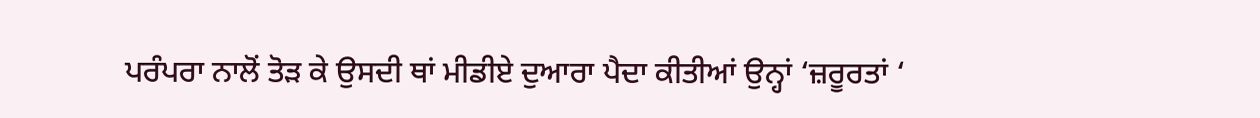ਪਰੰਪਰਾ ਨਾਲੋਂ ਤੋੜ ਕੇ ਉਸਦੀ ਥਾਂ ਮੀਡੀਏ ਦੁਆਰਾ ਪੈਦਾ ਕੀਤੀਆਂ ਉਨ੍ਹਾਂ ‘ਜ਼ਰੂਰਤਾਂ ‘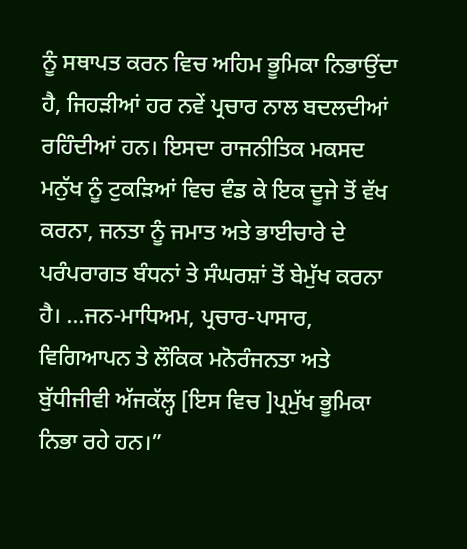ਨੂੰ ਸਥਾਪਤ ਕਰਨ ਵਿਚ ਅਹਿਮ ਭੂਮਿਕਾ ਨਿਭਾਉਂਦਾ ਹੈ, ਜਿਹੜੀਆਂ ਹਰ ਨਵੇਂ ਪ੍ਰਚਾਰ ਨਾਲ ਬਦਲਦੀਆਂ ਰਹਿੰਦੀਆਂ ਹਨ। ਇਸਦਾ ਰਾਜਨੀਤਿਕ ਮਕਸਦ ਮਨੁੱਖ ਨੂੰ ਟੁਕੜਿਆਂ ਵਿਚ ਵੰਡ ਕੇ ਇਕ ਦੂਜੇ ਤੋਂ ਵੱਖ ਕਰਨਾ, ਜਨਤਾ ਨੂੰ ਜਮਾਤ ਅਤੇ ਭਾਈਚਾਰੇ ਦੇ ਪਰੰਪਰਾਗਤ ਬੰਧਨਾਂ ਤੇ ਸੰਘਰਸ਼ਾਂ ਤੋਂ ਬੇਮੁੱਖ ਕਰਨਾ ਹੈ। ...ਜਨ-ਮਾਧਿਅਮ, ਪ੍ਰਚਾਰ-ਪਾਸਾਰ, ਵਿਗਿਆਪਨ ਤੇ ਲੌਕਿਕ ਮਨੋਰੰਜਨਤਾ ਅਤੇ ਬੁੱਧੀਜੀਵੀ ਅੱਜਕੱਲ੍ਹ [ਇਸ ਵਿਚ ]ਪ੍ਰਮੁੱਖ ਭੂਮਿਕਾ ਨਿਭਾ ਰਹੇ ਹਨ।”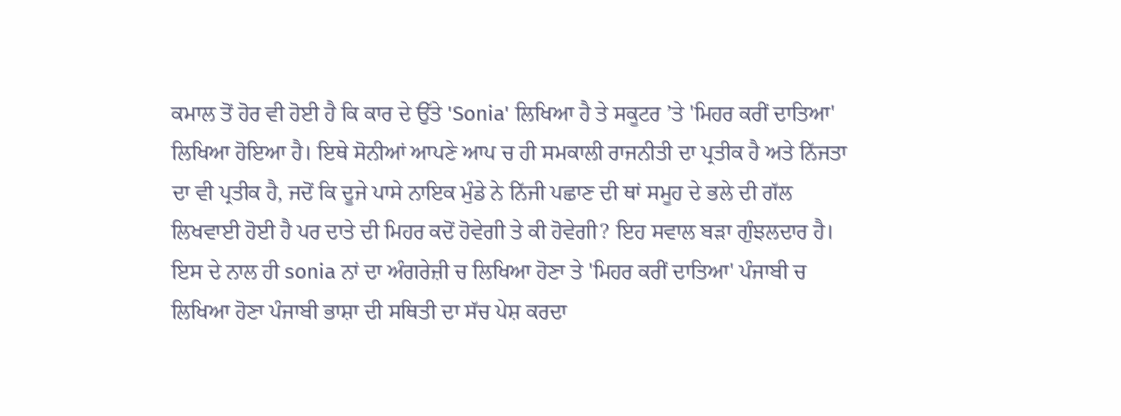ਕਮਾਲ ਤੋਂ ਹੋਰ ਵੀ ਹੋਈ ਹੈ ਕਿ ਕਾਰ ਦੇ ਉੱਤੇ 'Sonia' ਲਿਖਿਆ ਹੈ ਤੇ ਸਕੂਟਰ ’ਤੇ 'ਮਿਹਰ ਕਰੀਂ ਦਾਤਿਆ' ਲਿਖਿਆ ਹੋਇਆ ਹੈ। ਇਥੇ ਸੋਨੀਆਂ ਆਪਣੇ ਆਪ ਚ ਹੀ ਸਮਕਾਲੀ ਰਾਜਨੀਤੀ ਦਾ ਪ੍ਰਤੀਕ ਹੈ ਅਤੇ ਨਿੱਜਤਾ ਦਾ ਵੀ ਪ੍ਰਤੀਕ ਹੈ, ਜਦੋਂ ਕਿ ਦੂਜੇ ਪਾਸੇ ਨਾਇਕ ਮੁੰਡੇ ਨੇ ਨਿੱਜੀ ਪਛਾਣ ਦੀ ਥਾਂ ਸਮੂਹ ਦੇ ਭਲੇ ਦੀ ਗੱਲ ਲਿਖਵਾਈ ਹੋਈ ਹੈ ਪਰ ਦਾਤੇ ਦੀ ਮਿਹਰ ਕਦੋਂ ਹੋਵੇਗੀ ਤੇ ਕੀ ਹੋਵੇਗੀ? ਇਹ ਸਵਾਲ ਬੜਾ ਗੁੰਝਲਦਾਰ ਹੈ। ਇਸ ਦੇ ਨਾਲ ਹੀ sonia ਨਾਂ ਦਾ ਅੰਗਰੇਜ਼ੀ ਚ ਲਿਖਿਆ ਹੋਣਾ ਤੇ 'ਮਿਹਰ ਕਰੀਂ ਦਾਤਿਆ' ਪੰਜਾਬੀ ਚ ਲਿਖਿਆ ਹੋਣਾ ਪੰਜਾਬੀ ਭਾਸ਼ਾ ਦੀ ਸਥਿਤੀ ਦਾ ਸੱਚ ਪੇਸ਼ ਕਰਦਾ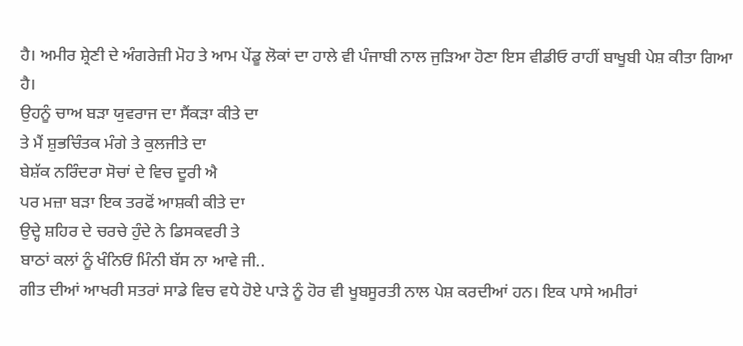ਹੈ। ਅਮੀਰ ਸ਼੍ਰੇਣੀ ਦੇ ਅੰਗਰੇਜ਼ੀ ਮੋਹ ਤੇ ਆਮ ਪੇਂਡੂ ਲੋਕਾਂ ਦਾ ਹਾਲੇ ਵੀ ਪੰਜਾਬੀ ਨਾਲ ਜੁੜਿਆ ਹੋਣਾ ਇਸ ਵੀਡੀਓ ਰਾਹੀਂ ਬਾਖੂਬੀ ਪੇਸ਼ ਕੀਤਾ ਗਿਆ ਹੈ।
ਉਹਨੂੰ ਚਾਅ ਬੜਾ ਯੁਵਰਾਜ ਦਾ ਸੈਂਕੜਾ ਕੀਤੇ ਦਾ
ਤੇ ਮੈਂ ਸ਼ੁਭਚਿੰਤਕ ਮੰਗੇ ਤੇ ਕੁਲਜੀਤੇ ਦਾ
ਬੇਸ਼ੱਕ ਨਰਿੰਦਰਾ ਸੋਚਾਂ ਦੇ ਵਿਚ ਦੂਰੀ ਐ
ਪਰ ਮਜ਼ਾ ਬੜਾ ਇਕ ਤਰਫੋਂ ਆਸ਼ਕੀ ਕੀਤੇ ਦਾ
ਉਦ੍ਹੇ ਸ਼ਹਿਰ ਦੇ ਚਰਚੇ ਹੁੰਦੇ ਨੇ ਡਿਸਕਵਰੀ ਤੇ
ਬਾਠਾਂ ਕਲਾਂ ਨੂੰ ਖੰਨਿਓਂ ਮਿੰਨੀ ਬੱਸ ਨਾ ਆਵੇ ਜੀ..
ਗੀਤ ਦੀਆਂ ਆਖਰੀ ਸਤਰਾਂ ਸਾਡੇ ਵਿਚ ਵਧੇ ਹੋਏ ਪਾੜੇ ਨੂੰ ਹੋਰ ਵੀ ਖੂਬਸੂਰਤੀ ਨਾਲ ਪੇਸ਼ ਕਰਦੀਆਂ ਹਨ। ਇਕ ਪਾਸੇ ਅਮੀਰਾਂ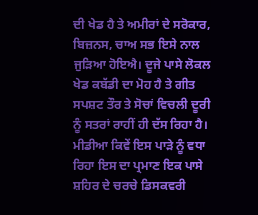ਦੀ ਖੇਡ ਹੈ ਤੇ ਅਮੀਰਾਂ ਦੇ ਸਰੋਕਾਰ, ਬਿਜ਼ਨਸ, ਚਾਅ ਸਭ ਇਸੇ ਨਾਲ ਜੁੜਿਆ ਹੋਇਐ। ਦੂਜੇ ਪਾਸੇ ਲੋਕਲ ਖੇਡ ਕਬੱਡੀ ਦਾ ਮੋਹ ਹੈ ਤੇ ਗੀਤ ਸਪਸ਼ਟ ਤੌਰ ਤੇ ਸੋਚਾਂ ਵਿਚਲੀ ਦੂਰੀ ਨੂੰ ਸਤਰਾਂ ਰਾਹੀਂ ਹੀ ਦੱਸ ਰਿਹਾ ਹੈ। ਮੀਡੀਆ ਕਿਵੇਂ ਇਸ ਪਾੜੇ ਨੂੰ ਵਧਾ ਰਿਹਾ ਇਸ ਦਾ ਪ੍ਰਮਾਣ ਇਕ ਪਾਸੇ ਸ਼ਹਿਰ ਦੇ ਚਰਚੇ ਡਿਸਕਵਰੀ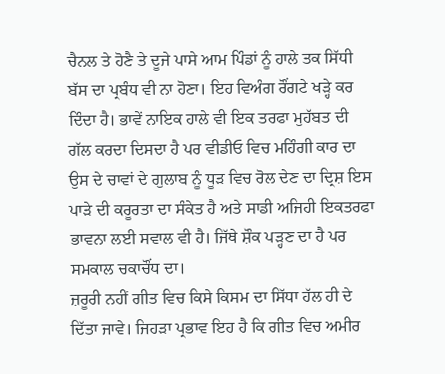ਚੈਨਲ ਤੇ ਹੋਣੈ ਤੇ ਦੂਜੇ ਪਾਸੇ ਆਮ ਪਿੰਡਾਂ ਨੂੰ ਹਾਲੇ ਤਕ ਸਿੱਧੀ ਬੱਸ ਦਾ ਪ੍ਰਬੰਧ ਵੀ ਨਾ ਹੋਣਾ। ਇਹ ਵਿਅੰਗ ਰੌਂਗਟੇ ਖੜ੍ਹੇ ਕਰ ਦਿੰਦਾ ਹੈ। ਭਾਵੇਂ ਨਾਇਕ ਹਾਲੇ ਵੀ ਇਕ ਤਰਫਾ ਮੁਹੱਬਤ ਦੀ ਗੱਲ ਕਰਦਾ ਦਿਸਦਾ ਹੈ ਪਰ ਵੀਡੀਓ ਵਿਚ ਮਹਿੰਗੀ ਕਾਰ ਦਾ ਉਸ ਦੇ ਚਾਵਾਂ ਦੇ ਗੁਲਾਬ ਨੂੰ ਧੂੜ ਵਿਚ ਰੋਲ ਦੇਣ ਦਾ ਦ੍ਰਿਸ਼ ਇਸ ਪਾੜੇ ਦੀ ਕਰੂਰਤਾ ਦਾ ਸੰਕੇਤ ਹੈ ਅਤੇ ਸਾਡੀ ਅਜਿਹੀ ਇਕਤਰਫਾ ਭਾਵਨਾ ਲਈ ਸਵਾਲ ਵੀ ਹੈ। ਜਿੱਥੇ ਸ਼ੌਕ ਪੜ੍ਹਣ ਦਾ ਹੈ ਪਰ ਸਮਕਾਲ ਚਕਾਚੌਂਧ ਦਾ।
ਜ਼ਰੂਰੀ ਨਹੀਂ ਗੀਤ ਵਿਚ ਕਿਸੇ ਕਿਸਮ ਦਾ ਸਿੱਧਾ ਹੱਲ ਹੀ ਦੇ ਦਿੱਤਾ ਜਾਵੇ। ਜਿਹੜਾ ਪ੍ਰਭਾਵ ਇਹ ਹੈ ਕਿ ਗੀਤ ਵਿਚ ਅਮੀਰ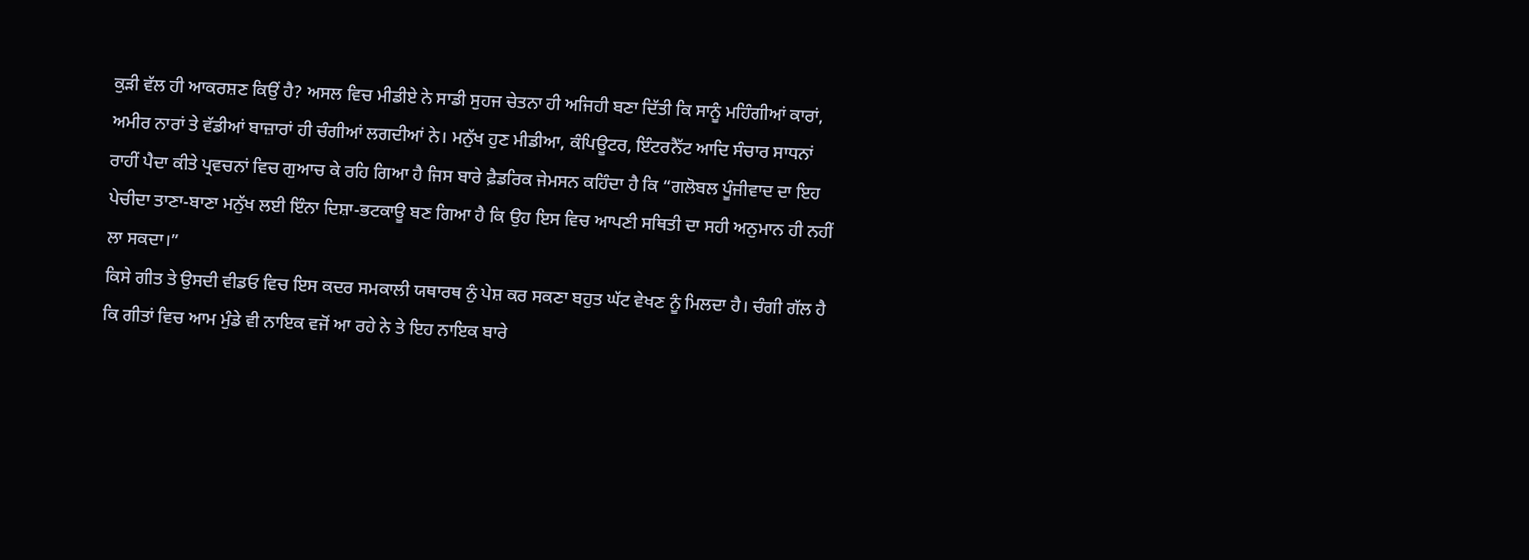ਕੁੜੀ ਵੱਲ ਹੀ ਆਕਰਸ਼ਣ ਕਿਉਂ ਹੈ? ਅਸਲ ਵਿਚ ਮੀਡੀਏ ਨੇ ਸਾਡੀ ਸੁਹਜ ਚੇਤਨਾ ਹੀ ਅਜਿਹੀ ਬਣਾ ਦਿੱਤੀ ਕਿ ਸਾਨੂੰ ਮਹਿੰਗੀਆਂ ਕਾਰਾਂ, ਅਮੀਰ ਨਾਰਾਂ ਤੇ ਵੱਡੀਆਂ ਬਾਜ਼ਾਰਾਂ ਹੀ ਚੰਗੀਆਂ ਲਗਦੀਆਂ ਨੇ। ਮਨੁੱਖ ਹੁਣ ਮੀਡੀਆ, ਕੰਪਿਊਟਰ, ਇੰਟਰਨੈੱਟ ਆਦਿ ਸੰਚਾਰ ਸਾਧਨਾਂ ਰਾਹੀਂ ਪੈਦਾ ਕੀਤੇ ਪ੍ਰਵਚਨਾਂ ਵਿਚ ਗੁਆਚ ਕੇ ਰਹਿ ਗਿਆ ਹੈ ਜਿਸ ਬਾਰੇ ਫ਼ੈਡਰਿਕ ਜੇਮਸਨ ਕਹਿੰਦਾ ਹੈ ਕਿ “ਗਲੋਬਲ ਪੂੰਜੀਵਾਦ ਦਾ ਇਹ ਪੇਚੀਦਾ ਤਾਣਾ-ਬਾਣਾ ਮਨੁੱਖ ਲਈ ਇੰਨਾ ਦਿਸ਼ਾ-ਭਟਕਾਊ ਬਣ ਗਿਆ ਹੈ ਕਿ ਉਹ ਇਸ ਵਿਚ ਆਪਣੀ ਸਥਿਤੀ ਦਾ ਸਹੀ ਅਨੁਮਾਨ ਹੀ ਨਹੀਂ ਲਾ ਸਕਦਾ।”
ਕਿਸੇ ਗੀਤ ਤੇ ਉਸਦੀ ਵੀਡਓ ਵਿਚ ਇਸ ਕਦਰ ਸਮਕਾਲੀ ਯਥਾਰਥ ਨੁੰ ਪੇਸ਼ ਕਰ ਸਕਣਾ ਬਹੁਤ ਘੱਟ ਵੇਖਣ ਨੂੰ ਮਿਲਦਾ ਹੈ। ਚੰਗੀ ਗੱਲ ਹੈ ਕਿ ਗੀਤਾਂ ਵਿਚ ਆਮ ਮੁੰਡੇ ਵੀ ਨਾਇਕ ਵਜੋਂ ਆ ਰਹੇ ਨੇ ਤੇ ਇਹ ਨਾਇਕ ਬਾਰੇ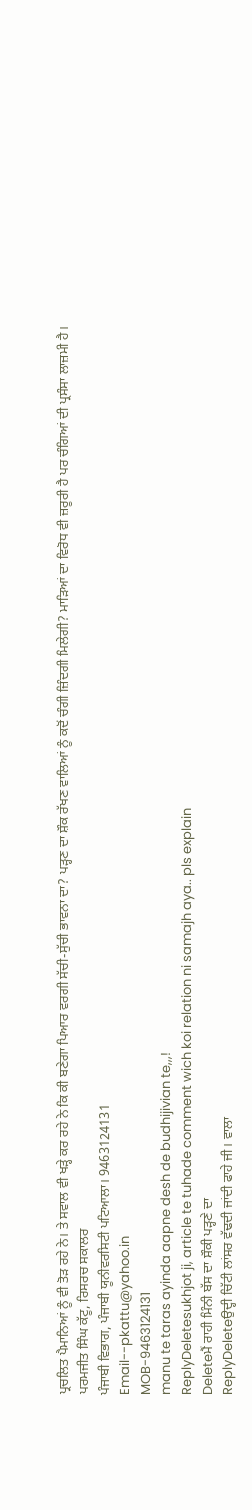ਪ੍ਰਚਲਿਤ ਪੈਮਾਨਿਆਂ ਨੂੰ ਵੀ ਤੋੜ ਰਹੇ ਨੇ। ਤੇ ਸਵਾਲ ਵੀ ਖੜ੍ਹੇ ਕਰ ਰਹੇ ਨੇ ਕਿ ਕੀ ਬਣੇਗਾ ਪਿਆਰ ਵਰਗੀ ਸੱਚੀ-ਸੁੱਚੀ ਭਾਵਨਾ ਦਾ? ਪੜ੍ਹਣ ਦਾ ਸ਼ੌਕ ਰੱਖਣ ਵਾਲਿਆਂ ਨੂੰ ਕਦੋਂ ਚੰਗੀ ਜ਼ਿੰਦਗੀ ਮਿਲੇਗੀ? ਮਾੜਿਆਂ ਦਾ ਵਿਰੋਧ ਵੀ ਜ਼ਰੂਰੀ ਹੈ ਪਰ ਚੰਗਿਆਂ ਦੀ ਪ੍ਰਸੰਸਾ ਲਾਜ਼ਮੀ ਹੈ।
ਪਰਮਜੀਤ ਸਿੰਘ ਕੱਟੂ, ਰਿਸਰਚ ਸਕਾਲਰ
ਪੰਜਾਬੀ ਵਿਭਾਗ, ਪੰਜਾਬੀ ਯੂਨੀਵਰਸਿਟੀ ਪਟਿਆਲਾ। 9463124131
Email--pkattu@yahoo.in
MOB-9463124131
manu te taras ayinda aapne desh de budhijivian te,,,!
ReplyDeletesukhjot ji, article te tuhade comment wich koi relation ni samajh aya.. pls explain
Deleteਮੈਂ ਰਾਹੀ ਮਿੰਨੀ ਬੱਸ ਦਾ ਸ਼ੌਕੀ ਪੜ੍ਹਣੇ ਦਾ
ReplyDeleteਉਦ੍ਹੀ ਚਿੱਟੀ ਲਾਂਸਰ ਵੱਢਦੀ ਜਾਂਦੀ ਫਾਹੇ ਜੀ। ਵਾਲਾ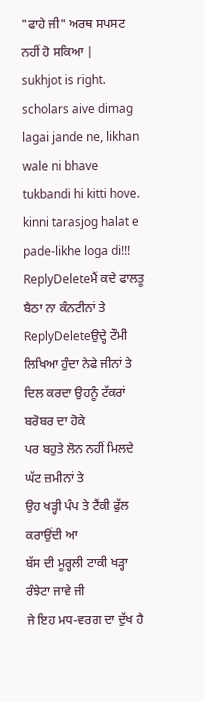"ਫਾਹੇ ਜੀ" ਅਰਥ ਸਪਸਟ ਨਹੀਂ ਹੋ ਸਕਿਆ |
sukhjot is right. scholars aive dimag lagai jande ne, likhan wale ni bhave tukbandi hi kitti hove. kinni tarasjog halat e pade-likhe loga di!!!
ReplyDeleteਮੈਂ ਕਦੇ ਫਾਲਤੂ ਬੈਠਾ ਨਾ ਕੰਨਟੀਨਾਂ ਤੇ
ReplyDeleteਉਦ੍ਹੇ ਟੌਮੀ ਲਿਖਿਆ ਹੁੰਦਾ ਨੇਫੇ ਜੀਨਾਂ ਤੇ
ਦਿਲ ਕਰਦਾ ਉਹਨੂੰ ਟੱਕਰਾਂ ਬਰੋਬਰ ਦਾ ਹੋਕੇ
ਪਰ ਬਹੁਤੇ ਲੋਨ ਨਹੀਂ ਮਿਲਦੇ ਘੱਟ ਜ਼ਮੀਨਾਂ ਤੇ
ਉਹ ਖੜ੍ਹੀ ਪੰਪ ਤੇ ਟੈਂਕੀ ਫੁੱਲ ਕਰਾਉਂਦੀ ਆ
ਬੱਸ ਦੀ ਮੂਰ੍ਹਲੀ ਟਾਕੀ ਖੜ੍ਹਾ ਰੰਝੇਟਾ ਜਾਵੇ ਜੀ
ਜੇ ਇਹ ਮਧ-ਵਰਗ ਦਾ ਦੁੱਖ ਹੈ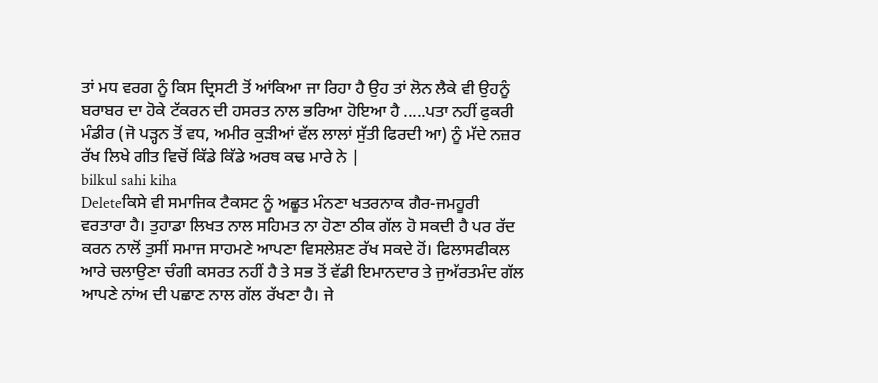ਤਾਂ ਮਧ ਵਰਗ ਨੂੰ ਕਿਸ ਦ੍ਰਿਸਟੀ ਤੋਂ ਆਂਕਿਆ ਜਾ ਰਿਹਾ ਹੈ ਉਹ ਤਾਂ ਲੋਨ ਲੈਕੇ ਵੀ ਉਹਨੂੰ ਬਰਾਬਰ ਦਾ ਹੋਕੇ ਟੱਕਰਨ ਦੀ ਹਸਰਤ ਨਾਲ ਭਰਿਆ ਹੋਇਆ ਹੈ .....ਪਤਾ ਨਹੀਂ ਫੁਕਰੀ ਮੰਡੀਰ (ਜੋ ਪੜ੍ਹਨ ਤੋਂ ਵਧ, ਅਮੀਰ ਕੁੜੀਆਂ ਵੱਲ ਲਾਲਾਂ ਸੁੱਤੀ ਫਿਰਦੀ ਆ) ਨੂੰ ਮੱਦੇ ਨਜ਼ਰ ਰੱਖ ਲਿਖੇ ਗੀਤ ਵਿਚੋਂ ਕਿੱਡੇ ਕਿੱਡੇ ਅਰਥ ਕਢ ਮਾਰੇ ਨੇ |
bilkul sahi kiha
Deleteਕਿਸੇ ਵੀ ਸਮਾਜਿਕ ਟੈਕਸਟ ਨੂੰ ਅਛੂਤ ਮੰਨਣਾ ਖਤਰਨਾਕ ਗੈਰ-ਜਮਹੂਰੀ ਵਰਤਾਰਾ ਹੈ। ਤੁਹਾਡਾ ਲਿਖਤ ਨਾਲ ਸਹਿਮਤ ਨਾ ਹੋਣਾ ਠੀਕ ਗੱਲ ਹੋ ਸਕਦੀ ਹੈ ਪਰ ਰੱਦ ਕਰਨ ਨਾਲੋਂ ਤੁਸੀਂ ਸਮਾਜ ਸਾਹਮਣੇ ਆਪਣਾ ਵਿਸਲੇਸ਼ਣ ਰੱਖ ਸਕਦੇ ਹੋਂ। ਫਿਲਾਸਫੀਕਲ ਆਰੇ ਚਲਾਉਣਾ ਚੰਗੀ ਕਸਰਤ ਨਹੀਂ ਹੈ ਤੇ ਸਭ ਤੋਂ ਵੱਡੀ ਇਮਾਨਦਾਰ ਤੇ ਜੁਅੱਰਤਮੰਦ ਗੱਲ ਆਪਣੇ ਨਾਂਅ ਦੀ ਪਛਾਣ ਨਾਲ ਗੱਲ ਰੱਖਣਾ ਹੈ। ਜੇ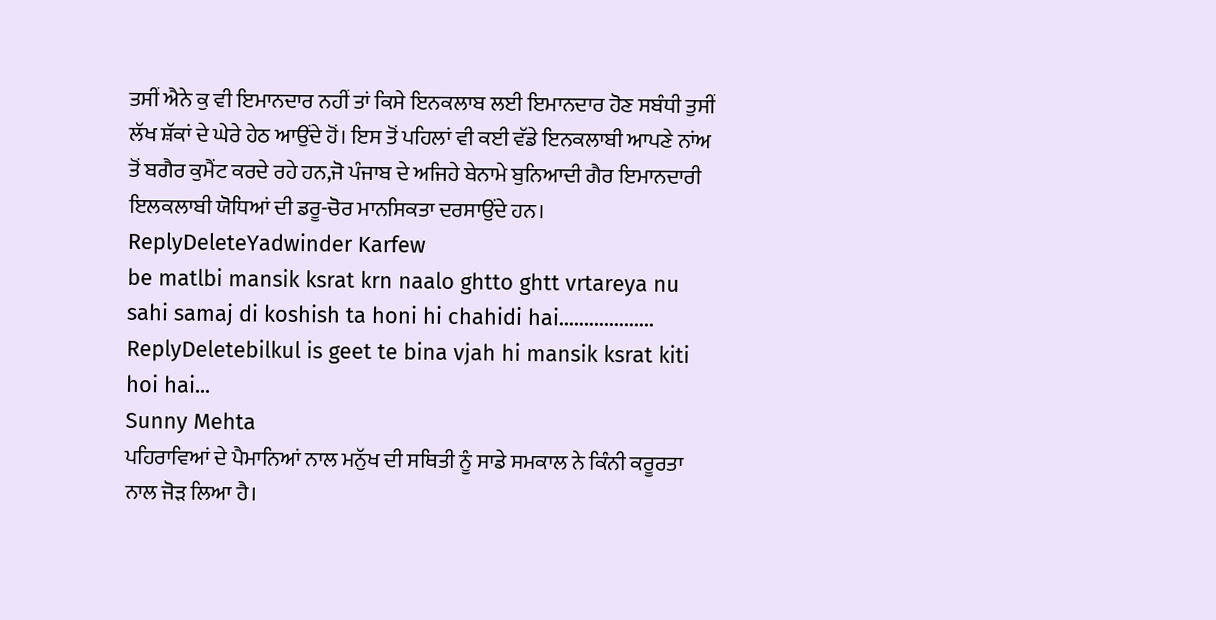ਤਸੀਂ ਐਨੇ ਕੁ ਵੀ ਇਮਾਨਦਾਰ ਨਹੀਂ ਤਾਂ ਕਿਸੇ ਇਨਕਲਾਬ ਲਈ ਇਮਾਨਦਾਰ ਹੋਣ ਸਬੰਧੀ ਤੁਸੀਂ ਲੱਖ ਸ਼ੱਕਾਂ ਦੇ ਘੇਰੇ ਹੇਠ ਆਉਂਦੇ ਹੋਂ। ਇਸ ਤੋਂ ਪਹਿਲਾਂ ਵੀ ਕਈ ਵੱਡੇ ਇਨਕਲਾਬੀ ਆਪਣੇ ਨਾਂਅ ਤੋਂ ਬਗੈਰ ਕੁਮੈਂਟ ਕਰਦੇ ਰਹੇ ਹਨ,ਜੋ ਪੰਜਾਬ ਦੇ ਅਜਿਹੇ ਬੇਨਾਮੇ ਬੁਨਿਆਦੀ ਗੈਰ ਇਮਾਨਦਾਰੀ ਇਲਕਲਾਬੀ ਯੋਧਿਆਂ ਦੀ ਡਰੂ-ਚੋਰ ਮਾਨਸਿਕਤਾ ਦਰਸਾਉਂਦੇ ਹਨ।
ReplyDeleteYadwinder Karfew
be matlbi mansik ksrat krn naalo ghtto ghtt vrtareya nu sahi samaj di koshish ta honi hi chahidi hai...................
ReplyDeletebilkul is geet te bina vjah hi mansik ksrat kiti hoi hai...
Sunny Mehta
ਪਹਿਰਾਵਿਆਂ ਦੇ ਪੈਮਾਨਿਆਂ ਨਾਲ ਮਨੁੱਖ ਦੀ ਸਥਿਤੀ ਨੂੰ ਸਾਡੇ ਸਮਕਾਲ ਨੇ ਕਿੰਨੀ ਕਰੂਰਤਾ ਨਾਲ ਜੋੜ ਲਿਆ ਹੈ।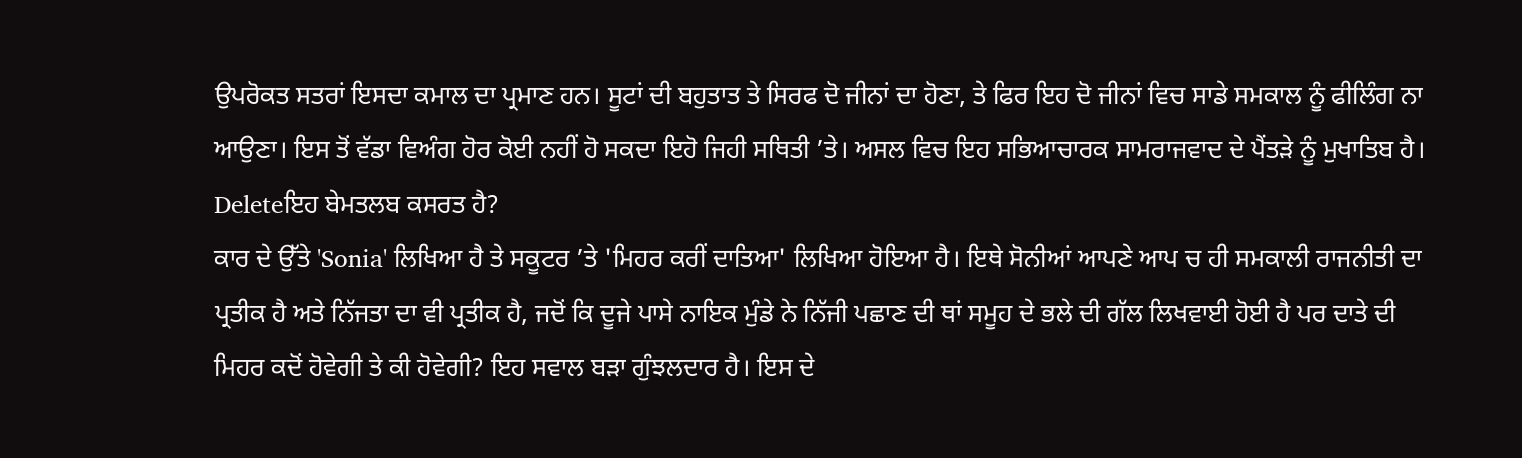ਉਪਰੋਕਤ ਸਤਰਾਂ ਇਸਦਾ ਕਮਾਲ ਦਾ ਪ੍ਰਮਾਣ ਹਨ। ਸੂਟਾਂ ਦੀ ਬਹੁਤਾਤ ਤੇ ਸਿਰਫ ਦੋ ਜੀਨਾਂ ਦਾ ਹੋਣਾ, ਤੇ ਫਿਰ ਇਹ ਦੋ ਜੀਨਾਂ ਵਿਚ ਸਾਡੇ ਸਮਕਾਲ ਨੂੰ ਫੀਲਿੰਗ ਨਾ ਆਉਣਾ। ਇਸ ਤੋਂ ਵੱਡਾ ਵਿਅੰਗ ਹੋਰ ਕੋਈ ਨਹੀਂ ਹੋ ਸਕਦਾ ਇਹੋ ਜਿਹੀ ਸਥਿਤੀ ’ਤੇ। ਅਸਲ ਵਿਚ ਇਹ ਸਭਿਆਚਾਰਕ ਸਾਮਰਾਜਵਾਦ ਦੇ ਪੈਂਤੜੇ ਨੂੰ ਮੁਖਾਤਿਬ ਹੈ।
Deleteਇਹ ਬੇਮਤਲਬ ਕਸਰਤ ਹੈ?
ਕਾਰ ਦੇ ਉੱਤੇ 'Sonia' ਲਿਖਿਆ ਹੈ ਤੇ ਸਕੂਟਰ ’ਤੇ 'ਮਿਹਰ ਕਰੀਂ ਦਾਤਿਆ' ਲਿਖਿਆ ਹੋਇਆ ਹੈ। ਇਥੇ ਸੋਨੀਆਂ ਆਪਣੇ ਆਪ ਚ ਹੀ ਸਮਕਾਲੀ ਰਾਜਨੀਤੀ ਦਾ ਪ੍ਰਤੀਕ ਹੈ ਅਤੇ ਨਿੱਜਤਾ ਦਾ ਵੀ ਪ੍ਰਤੀਕ ਹੈ, ਜਦੋਂ ਕਿ ਦੂਜੇ ਪਾਸੇ ਨਾਇਕ ਮੁੰਡੇ ਨੇ ਨਿੱਜੀ ਪਛਾਣ ਦੀ ਥਾਂ ਸਮੂਹ ਦੇ ਭਲੇ ਦੀ ਗੱਲ ਲਿਖਵਾਈ ਹੋਈ ਹੈ ਪਰ ਦਾਤੇ ਦੀ ਮਿਹਰ ਕਦੋਂ ਹੋਵੇਗੀ ਤੇ ਕੀ ਹੋਵੇਗੀ? ਇਹ ਸਵਾਲ ਬੜਾ ਗੁੰਝਲਦਾਰ ਹੈ। ਇਸ ਦੇ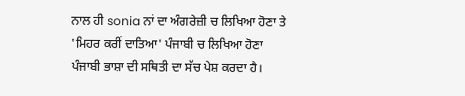ਨਾਲ ਹੀ sonia ਨਾਂ ਦਾ ਅੰਗਰੇਜ਼ੀ ਚ ਲਿਖਿਆ ਹੋਣਾ ਤੇ 'ਮਿਹਰ ਕਰੀਂ ਦਾਤਿਆ' ਪੰਜਾਬੀ ਚ ਲਿਖਿਆ ਹੋਣਾ ਪੰਜਾਬੀ ਭਾਸ਼ਾ ਦੀ ਸਥਿਤੀ ਦਾ ਸੱਚ ਪੇਸ਼ ਕਰਦਾ ਹੈ।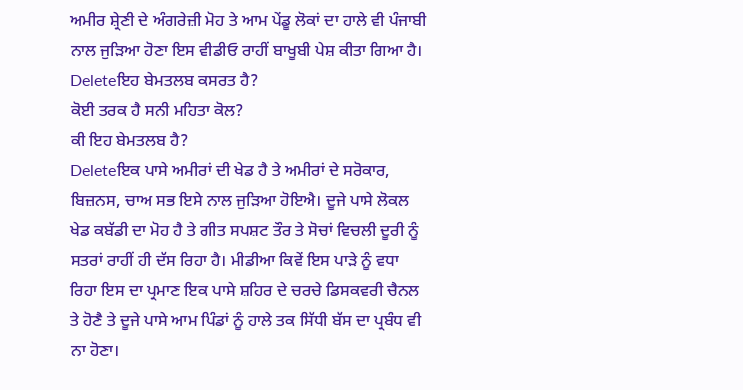ਅਮੀਰ ਸ਼੍ਰੇਣੀ ਦੇ ਅੰਗਰੇਜ਼ੀ ਮੋਹ ਤੇ ਆਮ ਪੇਂਡੂ ਲੋਕਾਂ ਦਾ ਹਾਲੇ ਵੀ ਪੰਜਾਬੀ ਨਾਲ ਜੁੜਿਆ ਹੋਣਾ ਇਸ ਵੀਡੀਓ ਰਾਹੀਂ ਬਾਖੂਬੀ ਪੇਸ਼ ਕੀਤਾ ਗਿਆ ਹੈ।
Deleteਇਹ ਬੇਮਤਲਬ ਕਸਰਤ ਹੈ?
ਕੋਈ ਤਰਕ ਹੈ ਸਨੀ ਮਹਿਤਾ ਕੋਲ?
ਕੀ ਇਹ ਬੇਮਤਲਬ ਹੈ?
Deleteਇਕ ਪਾਸੇ ਅਮੀਰਾਂ ਦੀ ਖੇਡ ਹੈ ਤੇ ਅਮੀਰਾਂ ਦੇ ਸਰੋਕਾਰ, ਬਿਜ਼ਨਸ, ਚਾਅ ਸਭ ਇਸੇ ਨਾਲ ਜੁੜਿਆ ਹੋਇਐ। ਦੂਜੇ ਪਾਸੇ ਲੋਕਲ ਖੇਡ ਕਬੱਡੀ ਦਾ ਮੋਹ ਹੈ ਤੇ ਗੀਤ ਸਪਸ਼ਟ ਤੌਰ ਤੇ ਸੋਚਾਂ ਵਿਚਲੀ ਦੂਰੀ ਨੂੰ ਸਤਰਾਂ ਰਾਹੀਂ ਹੀ ਦੱਸ ਰਿਹਾ ਹੈ। ਮੀਡੀਆ ਕਿਵੇਂ ਇਸ ਪਾੜੇ ਨੂੰ ਵਧਾ ਰਿਹਾ ਇਸ ਦਾ ਪ੍ਰਮਾਣ ਇਕ ਪਾਸੇ ਸ਼ਹਿਰ ਦੇ ਚਰਚੇ ਡਿਸਕਵਰੀ ਚੈਨਲ ਤੇ ਹੋਣੈ ਤੇ ਦੂਜੇ ਪਾਸੇ ਆਮ ਪਿੰਡਾਂ ਨੂੰ ਹਾਲੇ ਤਕ ਸਿੱਧੀ ਬੱਸ ਦਾ ਪ੍ਰਬੰਧ ਵੀ ਨਾ ਹੋਣਾ।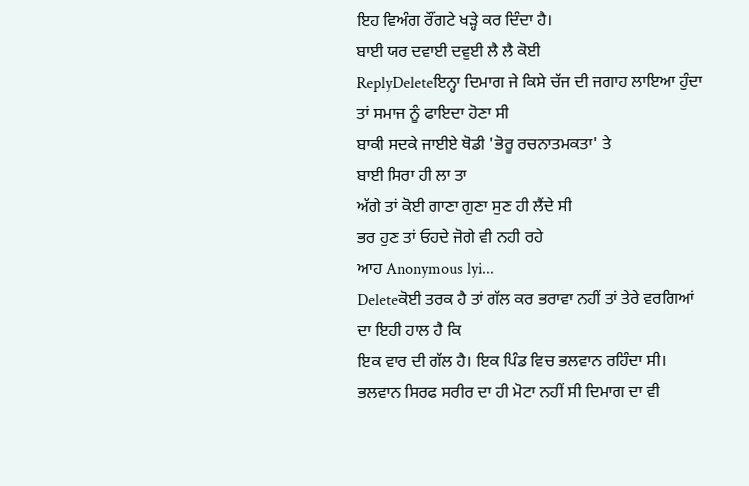ਇਹ ਵਿਅੰਗ ਰੌਂਗਟੇ ਖੜ੍ਹੇ ਕਰ ਦਿੰਦਾ ਹੈ।
ਬਾਈ ਯਰ ਦਵਾਈ ਦਵੁਈ ਲੈ ਲੈ ਕੋਈ
ReplyDeleteਇਨ੍ਹਾ ਦਿਮਾਗ ਜੇ ਕਿਸੇ ਚੱਜ ਦੀ ਜਗਾਹ ਲਾਇਆ ਹੁੰਦਾ ਤਾਂ ਸਮਾਜ ਨੂੰ ਫਾਇਦਾ ਹੋਣਾ ਸੀ
ਬਾਕੀ ਸਦਕੇ ਜਾਈਏ ਥੋਡੀ 'ਭੋਰੂ ਰਚਨਾਤਮਕਤਾ' ਤੇ
ਬਾਈ ਸਿਰਾ ਹੀ ਲਾ ਤਾ
ਅੱਗੇ ਤਾਂ ਕੋਈ ਗਾਣਾ ਗੁਣਾ ਸੁਣ ਹੀ ਲੈਂਦੇ ਸੀ
ਭਰ ਹੁਣ ਤਾਂ ਓਹਦੇ ਜੋਗੇ ਵੀ ਨਹੀ ਰਹੇ
ਆਹ Anonymous lyi...
Deleteਕੋਈ ਤਰਕ ਹੈ ਤਾਂ ਗੱਲ ਕਰ ਭਰਾਵਾ ਨਹੀਂ ਤਾਂ ਤੇਰੇ ਵਰਗਿਆਂ ਦਾ ਇਹੀ ਹਾਲ ਹੈ ਕਿ
ਇਕ ਵਾਰ ਦੀ ਗੱਲ ਹੈ। ਇਕ ਪਿੰਡ ਵਿਚ ਭਲਵਾਨ ਰਹਿੰਦਾ ਸੀ। ਭਲਵਾਨ ਸਿਰਫ ਸਰੀਰ ਦਾ ਹੀ ਮੋਟਾ ਨਹੀਂ ਸੀ ਦਿਮਾਗ ਦਾ ਵੀ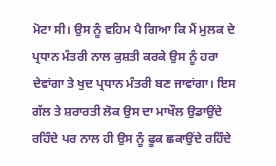ਮੋਟਾ ਸੀ। ਉਸ ਨੂੰ ਵਹਿਮ ਪੈ ਗਿਆ ਕਿ ਮੈਂ ਮੁਲਕ ਦੇ ਪ੍ਰਧਾਨ ਮੰਤਰੀ ਨਾਲ ਕੁਸ਼ਤੀ ਕਰਕੇ ਉਸ ਨੂੰ ਹਰਾ ਦੇਵਾਂਗਾ ਤੇ ਖੁਦ ਪ੍ਰਧਾਨ ਮੰਤਰੀ ਬਣ ਜਾਵਾਂਗਾ। ਇਸ ਗੱਲ ਤੇ ਸ਼ਰਾਰਤੀ ਲੋਕ ਉਸ ਦਾ ਮਾਖੌਲ ਉਡਾਉਂਦੇ ਰਹਿੰਦੇ ਪਰ ਨਾਲ ਹੀ ਉਸ ਨੂੰ ਫੂਕ ਛਕਾਉਂਦੇ ਰਹਿੰਦੇ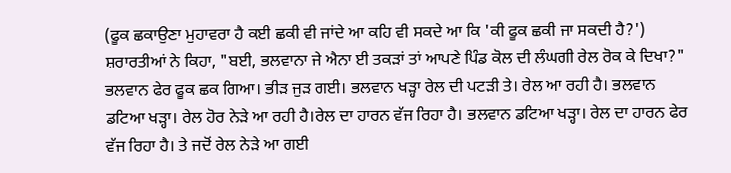(ਫੂਕ ਛਕਾਉਣਾ ਮੁਹਾਵਰਾ ਹੈ ਕਈ ਛਕੀ ਵੀ ਜਾਂਦੇ ਆ ਕਹਿ ਵੀ ਸਕਦੇ ਆ ਕਿ 'ਕੀ ਫੂਕ ਛਕੀ ਜਾ ਸਕਦੀ ਹੈ?') ਸ਼ਰਾਰਤੀਆਂ ਨੇ ਕਿਹਾ, "ਬਈ, ਭਲਵਾਨਾ ਜੇ ਐਨਾ ਈ ਤਕੜਾਂ ਤਾਂ ਆਪਣੇ ਪਿੰਡ ਕੋਲ ਦੀ ਲੰਘਗੀ ਰੇਲ ਰੋਕ ਕੇ ਦਿਖਾ?" ਭਲਵਾਨ ਫੇਰ ਫੂਕ ਛਕ ਗਿਆ। ਭੀੜ ਜੁੜ ਗਈ। ਭਲਵਾਨ ਖੜ੍ਹਾ ਰੇਲ ਦੀ ਪਟੜੀ ਤੇ। ਰੇਲ ਆ ਰਹੀ ਹੈ। ਭਲਵਾਨ ਡਟਿਆ ਖੜ੍ਹਾ। ਰੇਲ ਹੋਰ ਨੇੜੇ ਆ ਰਹੀ ਹੈ।ਰੇਲ ਦਾ ਹਾਰਨ ਵੱਜ ਰਿਹਾ ਹੈ। ਭਲਵਾਨ ਡਟਿਆ ਖੜ੍ਹਾ। ਰੇਲ ਦਾ ਹਾਰਨ ਫੇਰ ਵੱਜ ਰਿਹਾ ਹੈ। ਤੇ ਜਦੋਂ ਰੇਲ ਨੇੜੇ ਆ ਗਈ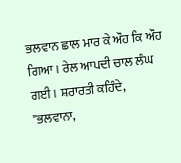ਭਲਵਾਨ ਛਾਲ ਮਾਰ ਕੇ ਔਹ ਕਿ ਔਹ ਗਿਆ। ਰੇਲ ਆਪਦੀ ਚਾਲ ਲੰਘ ਗਈ। ਸ਼ਰਾਰਤੀ ਕਹਿੰਦੇ, "ਭਲਵਾਨਾ,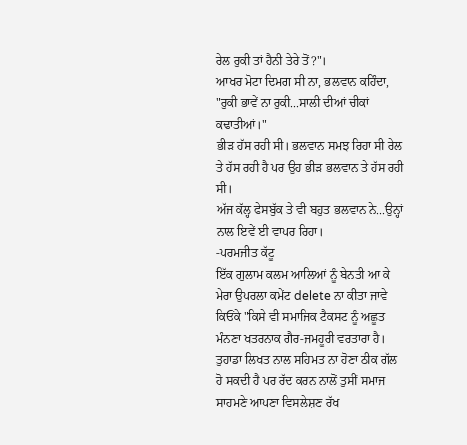ਰੇਲ ਰੁਕੀ ਤਾਂ ਹੈਨੀ ਤੇਰੇ ਤੋਂ?"।
ਆਖਰ ਮੋਟਾ ਦਿਮਗ ਸੀ ਨਾ, ਭਲਵਾਨ ਕਹਿੰਦਾ, "ਰੁਕੀ ਭਾਵੇਂ ਨਾ ਰੁਕੀ...ਸਾਲੀ ਦੀਆਂ ਚੀਕਾਂ ਕਢਾਤੀਆਂ।"
ਭੀੜ ਹੱਸ ਰਹੀ ਸੀ। ਭਲਵਾਨ ਸਮਝ ਰਿਹਾ ਸੀ ਰੇਲ ਤੇ ਹੱਸ ਰਹੀ ਹੈ ਪਰ ਉਹ ਭੀੜ ਭਲਵਾਨ ਤੇ ਹੱਸ ਰਹੀ ਸੀ।
ਅੱਜ ਕੱਲ੍ਹ ਫੇਸਬੁੱਕ ਤੇ ਵੀ ਬਹੁਤ ਭਲਵਾਨ ਨੇ...ਉਨ੍ਹਾਂ ਨਾਲ ਇਵੇਂ ਈ ਵਾਪਰ ਰਿਹਾ।
-ਪਰਮਜੀਤ ਕੱਟੂ
ਇੱਕ ਗੁਲਾਮ ਕਲਮ ਆਲਿਆਂ ਨੂੰ ਬੇਨਤੀ ਆ ਕੇ ਮੇਰਾ ਉਪਰਲਾ ਕਮੇਂਟ delete ਨਾ ਕੀਤਾ ਜਾਵੇ ਕਿਓਂਕੇ "ਕਿਸੇ ਵੀ ਸਮਾਜਿਕ ਟੈਕਸਟ ਨੂੰ ਅਛੂਤ ਮੰਨਣਾ ਖਤਰਨਾਕ ਗੈਰ-ਜਮਹੂਰੀ ਵਰਤਾਰਾ ਹੈ। ਤੁਹਾਡਾ ਲਿਖਤ ਨਾਲ ਸਹਿਮਤ ਨਾ ਹੋਣਾ ਠੀਕ ਗੱਲ ਹੋ ਸਕਦੀ ਹੈ ਪਰ ਰੱਦ ਕਰਨ ਨਾਲੋਂ ਤੁਸੀਂ ਸਮਾਜ ਸਾਹਮਣੇ ਆਪਣਾ ਵਿਸਲੇਸ਼ਣ ਰੱਖ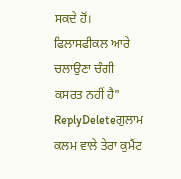ਸਕਦੇ ਹੋਂ। ਫਿਲਾਸਫੀਕਲ ਆਰੇ ਚਲਾਉਣਾ ਚੰਗੀ ਕਸਰਤ ਨਹੀਂ ਹੈ"
ReplyDeleteਗੁਲਾਮ ਕਲਮ ਵਾਲੇ ਤੇਰਾ ਕੁਮੈਂਟ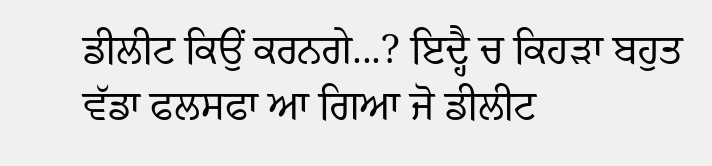ਡੀਲੀਟ ਕਿਉਂ ਕਰਨਗੇ...? ਇਦ੍ਹੈ ਚ ਕਿਹੜਾ ਬਹੁਤ ਵੱਡਾ ਫਲਸਫਾ ਆ ਗਿਆ ਜੋ ਡੀਲੀਟ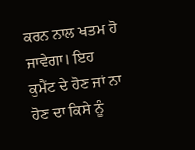ਕਰਨ ਨਾਲ ਖਤਮ ਹੋ ਜਾਵੇਗਾ। ਇਹ ਕੁਮੈਂਟ ਦੇ ਹੋਣ ਜਾਂ ਨਾ ਹੋਣ ਦਾ ਕਿਸੇ ਨੂੰ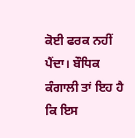ਕੋਈ ਫਰਕ ਨਹੀਂ ਪੈਂਦਾ। ਬੌਧਿਕ ਕੰਗਾਲੀ ਤਾਂ ਇਹ ਹੈ ਕਿ ਇਸ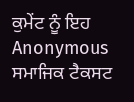ਕੁਮੇਂਟ ਨੂੰ ਇਹ Anonymous ਸਮਾਜਿਕ ਟੈਕਸਟ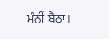ਮੰਨੀਂ ਬੈਠਾ।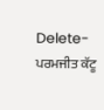Delete- ਪਰਮਜੀਤ ਕੱਟੂ